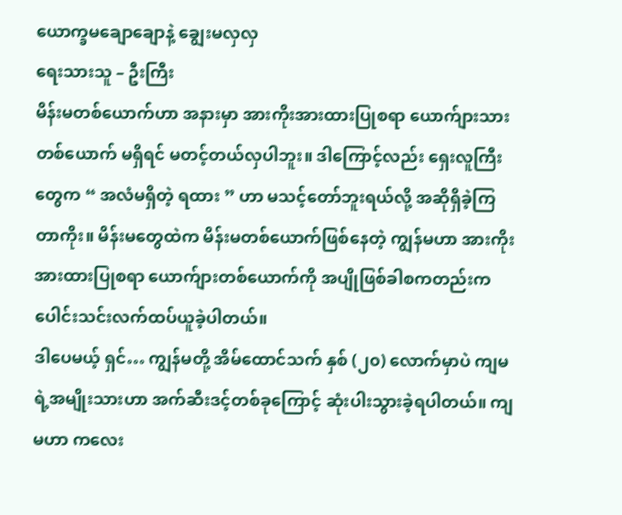ယောက္ခမချောချောနဲ့ ချွေးမလှလှ
ရေးသားသူ – ဦးကြီး
မိန်းမတစ်ယောက်ဟာ အနားမှာ အားကိုးအားထားပြုစရာ ယောက်ျားသားတစ်ယောက် မရှိရင် မတင့်တယ်လှပါဘူး။ ဒါကြောင့်လည်း ရှေးလူကြီးတွေက “ အလံမရှိတဲ့ ရထား ” ဟာ မသင့်တော်ဘူးရယ်လို့ အဆိုရှိခဲ့ကြတာကိုး။ မိန်းမတွေထဲက မိန်းမတစ်ယောက်ဖြစ်နေတဲ့ ကျွန်မဟာ အားကိုးအားထားပြုစရာ ယောက်ျားတစ်ယောက်ကို အပျိုဖြစ်ခါစကတည်းက ပေါင်းသင်းလက်ထပ်ယူခဲ့ပါတယ်။
ဒါပေမယ့် ရှင်… ကျွန်မတို့ အိမ်ထောင်သက် နှစ် (၂၀) လောက်မှာပဲ ကျမရဲ့အမျိုးသားဟာ အက်ဆီးဒင့်တစ်ခုကြောင့် ဆုံးပါးသွားခဲ့ရပါတယ်။ ကျမဟာ ကလေး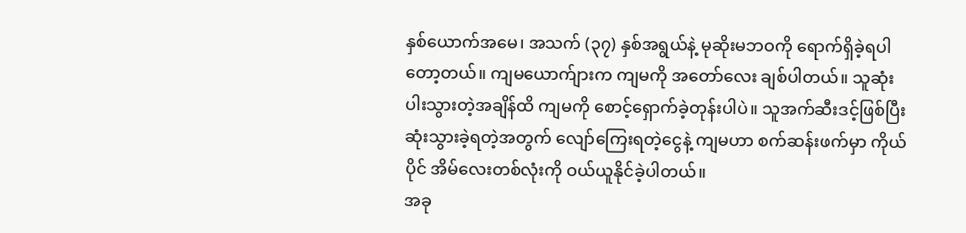နှစ်ယောက်အမေ၊ အသက် (၃၇) နှစ်အရွယ်နဲ့ မုဆိုးမဘဝကို ရောက်ရှိခဲ့ရပါတော့တယ်။ ကျမယောက်ျားက ကျမကို အတော်လေး ချစ်ပါတယ်။ သူဆုံးပါးသွားတဲ့အချိန်ထိ ကျမကို စောင့်ရှောက်ခဲ့တုန်းပါပဲ။ သူအက်ဆီးဒင့်ဖြစ်ပြီး ဆုံးသွားခဲ့ရတဲ့အတွက် လျော်ကြေးရတဲ့ငွေနဲ့ ကျမဟာ စက်ဆန်းဖက်မှာ ကိုယ်ပိုင် အိမ်လေးတစ်လုံးကို ဝယ်ယူနိုင်ခဲ့ပါတယ်။
အခု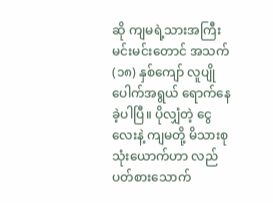ဆို ကျမရဲ့သားအကြီး မင်းမင်းတောင် အသက် (၁၈) နှစ်ကျော် လူပျိုပေါက်အရွယ် ရောက်နေခဲ့ပါပြီ။ ပိုလျှံတဲ့ ငွေလေးနဲ့ ကျမတို့ မိသားစုသုံးယောက်ဟာ လည်ပတ်စားသောက်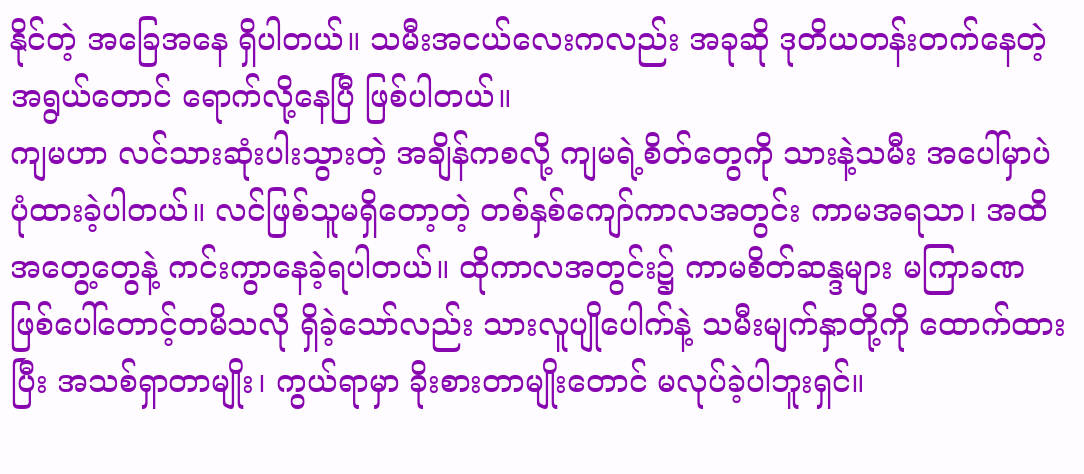နိုင်တဲ့ အခြေအနေ ရှိပါတယ်။ သမီးအငယ်လေးကလည်း အခုဆို ဒုတိယတန်းတက်နေတဲ့ အရွယ်တောင် ရောက်လို့နေပြီ ဖြစ်ပါတယ်။
ကျမဟာ လင်သားဆုံးပါးသွားတဲ့ အချိန်ကစလို့ ကျမရဲ့စိတ်တွေကို သားနဲ့သမီး အပေါ်မှာပဲ ပုံထားခဲ့ပါတယ်။ လင်ဖြစ်သူမရှိတော့တဲ့ တစ်နှစ်ကျော်ကာလအတွင်း ကာမအရသာ၊ အထိအတွေ့တွေနဲ့ ကင်းကွာနေခဲ့ရပါတယ်။ ထိုကာလအတွင်း၌ ကာမစိတ်ဆန္ဒများ မကြာခဏ ဖြစ်ပေါ်တောင့်တမိသလို ရှိခဲ့သော်လည်း သားလူပျိုပေါက်နဲ့ သမီးမျက်နှာတို့ကို ထောက်ထားပြီး အသစ်ရှာတာမျိုး၊ ကွယ်ရာမှာ ခိုးစားတာမျိုးတောင် မလုပ်ခဲ့ပါဘူးရှင်။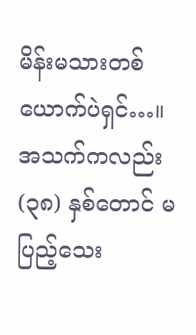မိန်းမသားတစ်ယောက်ပဲရှင်…။ အသက်ကလည်း (၃၈) နှစ်တောင် မပြည့်သေး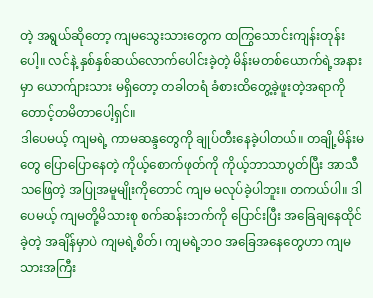တဲ့ အရွယ်ဆိုတော့ ကျမသွေးသားတွေက ထကြွသောင်းကျန်းတုန်းပေါ့။ လင်နဲ့ နှစ်နှစ်ဆယ်လောက်ပေါင်းခဲ့တဲ့ မိန်းမတစ်ယောက်ရဲ့အနားမှာ ယောက်ျားသား မရှိတော့ တခါတရံ ခံစားထိတွေ့ခဲ့ဖူးတဲ့အရာကို တောင့်တမိတာပေါ့ရှင်။
ဒါပေမယ့် ကျမရဲ့ ကာမဆန္ဒတွေကို ချုပ်တီးနေခဲ့ပါတယ်။ တချို့မိန်းမတွေ ပြောပြောနေတဲ့ ကိုယ့်စောက်ဖုတ်ကို ကိုယ့်ဘာသာပွတ်ပြီး အာသီသဖြေတဲ့ အပြုအမူမျိုးကိုတောင် ကျမ မလုပ်ခဲ့ပါဘူး။ တကယ်ပါ။ ဒါပေမယ့် ကျမတို့မိသားစု စက်ဆန်းဘက်ကို ပြောင်းပြီး အခြေချနေထိုင်ခဲ့တဲ့ အချိန်မှာပဲ ကျမရဲ့စိတ်၊ ကျမရဲ့ဘဝ အခြေအနေတွေဟာ ကျမသားအကြီး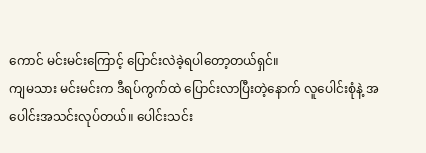ကောင် မင်းမင်းကြောင့် ပြောင်းလဲခဲ့ရပါတော့တယ်ရှင်။
ကျမသား မင်းမင်းက ဒီရပ်ကွက်ထဲ ပြောင်းလာပြီးတဲ့နောက် လူပေါင်းစုံနဲ့ အပေါင်းအသင်းလုပ်တယ်။ ပေါင်းသင်း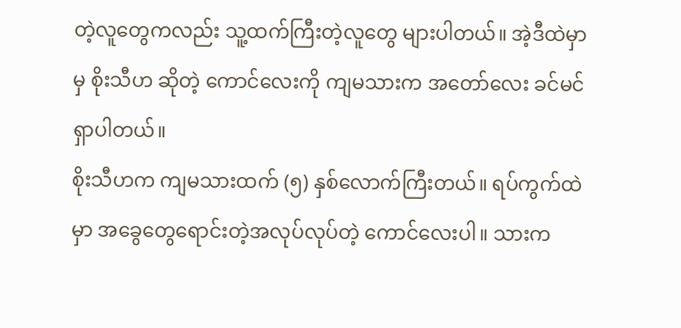တဲ့လူတွေကလည်း သူ့ထက်ကြီးတဲ့လူတွေ များပါတယ်။ အဲ့ဒီထဲမှာမှ စိုးသီဟ ဆိုတဲ့ ကောင်လေးကို ကျမသားက အတော်လေး ခင်မင် ရှာပါတယ်။
စိုးသီဟက ကျမသားထက် (၅) နှစ်လောက်ကြီးတယ်။ ရပ်ကွက်ထဲမှာ အခွေတွေရောင်းတဲ့အလုပ်လုပ်တဲ့ ကောင်လေးပါ။ သားက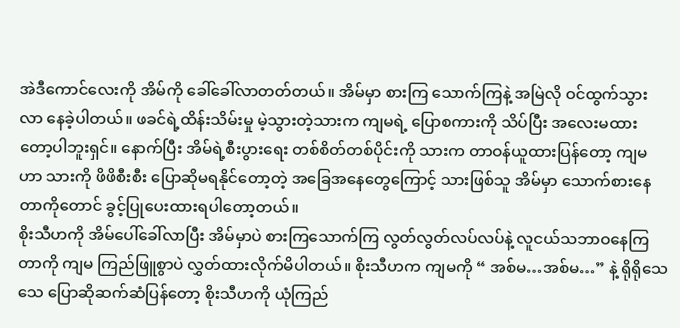အဲဒီကောင်လေးကို အိမ်ကို ခေါ်ခေါ်လာတတ်တယ်။ အိမ်မှာ စားကြ သောက်ကြနဲ့ အမြဲလို ဝင်ထွက်သွားလာ နေခဲ့ပါတယ်။ ဖခင်ရဲ့ထိန်းသိမ်းမှု မဲ့သွားတဲ့သားက ကျမရဲ့ ပြောစကားကို သိပ်ပြီး အလေးမထားတော့ပါဘူးရှင်။ နောက်ပြီး အိမ်ရဲ့စီးပွားရေး တစ်စိတ်တစ်ပိုင်းကို သားက တာဝန်ယူထားပြန်တော့ ကျမဟာ သားကို ဖိဖိစီးစီး ပြောဆိုမရနိုင်တော့တဲ့ အခြေအနေတွေကြောင့် သားဖြစ်သူ အိမ်မှာ သောက်စားနေတာကိုတောင် ခွင့်ပြုပေးထားရပါတော့တယ်။
စိုးသီဟကို အိမ်ပေါ်ခေါ်လာပြီး အိမ်မှာပဲ စားကြသောက်ကြ လွတ်လွတ်လပ်လပ်နဲ့ လူငယ်သဘာဝနေကြတာကို ကျမ ကြည်ဖြူစွာပဲ လွှတ်ထားလိုက်မိပါတယ်။ စိုးသီဟက ကျမကို “ အစ်မ…အစ်မ…” နဲ့ ရိုရိုသေသေ ပြောဆိုဆက်ဆံပြန်တော့ စိုးသီဟကို ယုံကြည်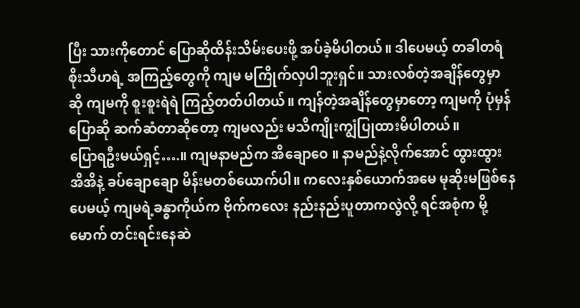ပြီး သားကိုတောင် ပြောဆိုထိန်းသိမ်းပေးဖို့ အပ်ခဲ့မိပါတယ်။ ဒါပေမယ့် တခါတရံ စိုးသီဟရဲ့ အကြည့်တွေကို ကျမ မကြိုက်လှပါဘူးရှင်။ သားလစ်တဲ့အချိန်တွေမှာဆို ကျမကို စူးစူးရဲရဲ ကြည့်တတ်ပါတယ်။ ကျန်တဲ့အချိန်တွေမှာတော့ ကျမကို ပုံမှန်ပြောဆို ဆက်ဆံတာဆိုတော့ ကျမလည်း မသိကျိုးကျွံပြုထားမိပါတယ်။
ပြောရဦးမယ်ရှင့်….။ ကျမနာမည်က အိချောဝေ ။ နာမည်နဲ့လိုက်အောင် ထွားထွားအိအိနဲ့ ခပ်ချောချော မိန်းမတစ်ယောက်ပါ။ ကလေးနှစ်ယောက်အမေ မုဆိုးမဖြစ်နေပေမယ့် ကျမရဲ့ခန္ဓာကိုယ်က ဗိုက်ကလေး နည်းနည်းပူတာကလွဲလို့ ရင်အစုံက မို့မောက် တင်းရင်းနေဆဲ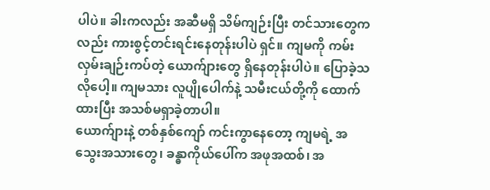ပါပဲ။ ခါးကလည်း အဆီမရှိ သိမ်ကျဉ်းပြီး တင်သားတွေကလည်း ကားစွင့်တင်းရင်းနေတုန်းပါပဲ ရှင်။ ကျမကို ကမ်းလှမ်းချဉ်းကပ်တဲ့ ယောက်ျားတွေ ရှိနေတုန်းပါပဲ။ ပြောခဲ့သလိုပေါ့။ ကျမသား လူပျိုပေါက်နဲ့ သမီးငယ်တို့ကို ထောက်ထားပြီး အသစ်မရှာခဲ့တာပါ။
ယောက်ျားနဲ့ တစ်နှစ်ကျော် ကင်းကွာနေတော့ ကျမရဲ့ အသွေးအသားတွေ၊ ခန္ဓာကိုယ်ပေါ်က အဖုအထစ်၊ အ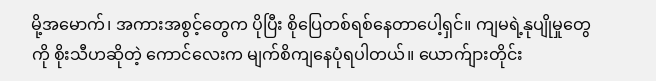မို့အမောက်၊ အကားအစွင့်တွေက ပိုပြီး စိုပြေတစ်ရစ်နေတာပေါ့ရှင်။ ကျမရဲ့နုပျိုမှုတွေကို စိုးသီဟဆိုတဲ့ ကောင်လေးက မျက်စိကျနေပုံရပါတယ်။ ယောက်ျားတိုင်း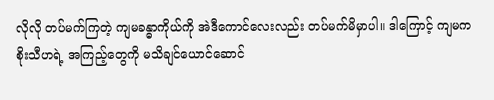လိုလို တပ်မက်ကြတဲ့ ကျမခန္ဓာကိုယ်ကို အဲဒီကောင်လေးလည်း တပ်မက်မိမှာပါ။ ဒါကြောင့် ကျမက စိုးသီဟရဲ့ အကြည့်တွေကို မသိချင်ယောင်ဆောင်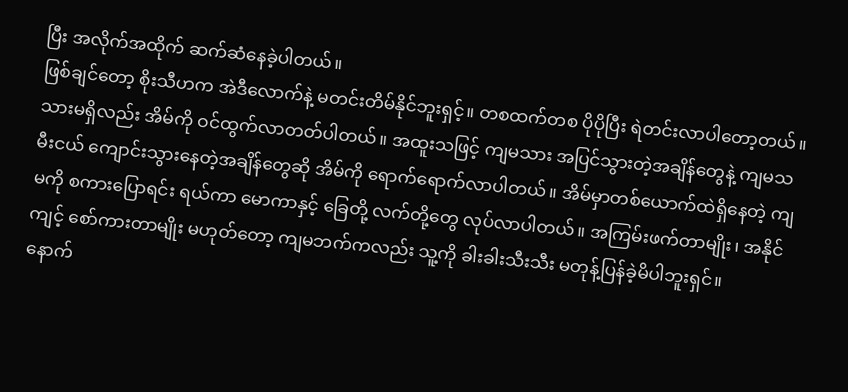ပြီး အလိုက်အထိုက် ဆက်ဆံနေခဲ့ပါတယ်။
ဖြစ်ချင်တော့ စိုးသီဟက အဲဒီလောက်နဲ့ မတင်းတိမ်နိုင်ဘူးရှင့်။ တစထက်တစ ပိုပိုပြီး ရဲတင်းလာပါတော့တယ်။ သားမရှိလည်း အိမ်ကို ဝင်ထွက်လာတတ်ပါတယ်။ အထူးသဖြင့် ကျမသား အပြင်သွားတဲ့အချိန်တွေနဲ့ ကျမသမီးငယ် ကျောင်းသွားနေတဲ့အချိန်တွေဆို အိမ်ကို ရောက်ရောက်လာပါတယ်။ အိမ်မှာတစ်ယောက်ထဲရှိနေတဲ့ ကျမကို စကားပြောရင်း ရယ်ကာ မောကာနှင့် ခြေတို့ လက်တို့တွေ လုပ်လာပါတယ်။ အကြမ်းဖက်တာမျိုး၊ အနိုင်ကျင့် စော်ကားတာမျိုး မဟုတ်တော့ ကျမဘက်ကလည်း သူ့ကို ခါးခါးသီးသီး မတုန့်ပြန်ခဲ့မိပါဘူးရှင်။
နောက်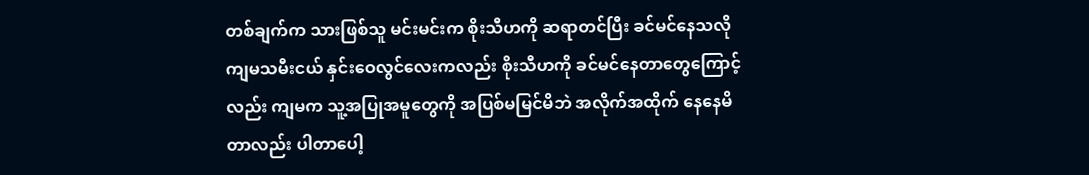တစ်ချက်က သားဖြစ်သူ မင်းမင်းက စိုးသီဟကို ဆရာတင်ပြီး ခင်မင်နေသလို ကျမသမီးငယ် နှင်းဝေလွင်လေးကလည်း စိုးသီဟကို ခင်မင်နေတာတွေကြောင့်လည်း ကျမက သူ့အပြုအမူတွေကို အပြစ်မမြင်မိဘဲ အလိုက်အထိုက် နေနေမိတာလည်း ပါတာပေါ့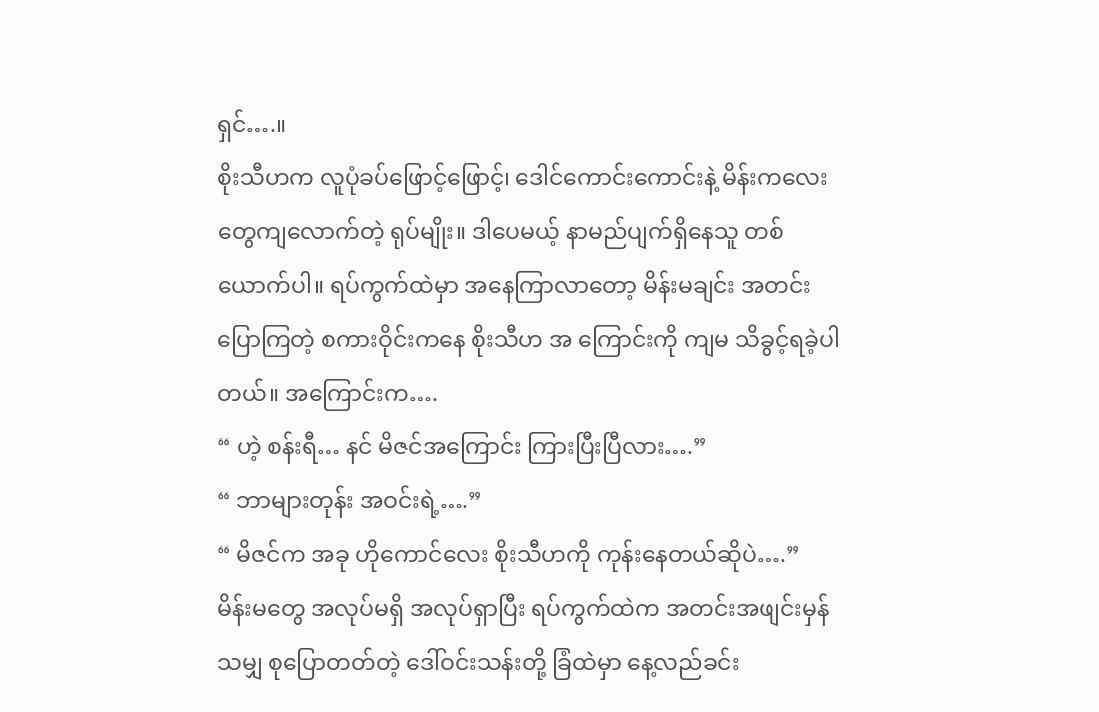ရှင်….။
စိုးသီဟက လူပုံခပ်ဖြောင့်ဖြောင့်၊ ဒေါင်ကောင်းကောင်းနဲ့ မိန်းကလေးတွေကျလောက်တဲ့ ရုပ်မျိုး။ ဒါပေမယ့် နာမည်ပျက်ရှိနေသူ တစ်ယောက်ပါ။ ရပ်ကွက်ထဲမှာ အနေကြာလာတော့ မိန်းမချင်း အတင်းပြောကြတဲ့ စကားဝိုင်းကနေ စိုးသီဟ အ ကြောင်းကို ကျမ သိခွင့်ရခဲ့ပါတယ်။ အကြောင်းက….
“ ဟဲ့ စန်းရီ… နင် မိဇင်အကြောင်း ကြားပြီးပြီလား….”
“ ဘာများတုန်း အဝင်းရဲ့….”
“ မိဇင်က အခု ဟိုကောင်လေး စိုးသီဟကို ကုန်းနေတယ်ဆိုပဲ….”
မိန်းမတွေ အလုပ်မရှိ အလုပ်ရှာပြီး ရပ်ကွက်ထဲက အတင်းအဖျင်းမှန်သမျှ စုပြောတတ်တဲ့ ဒေါ်ဝင်းသန်းတို့ ခြံထဲမှာ နေ့လည်ခင်း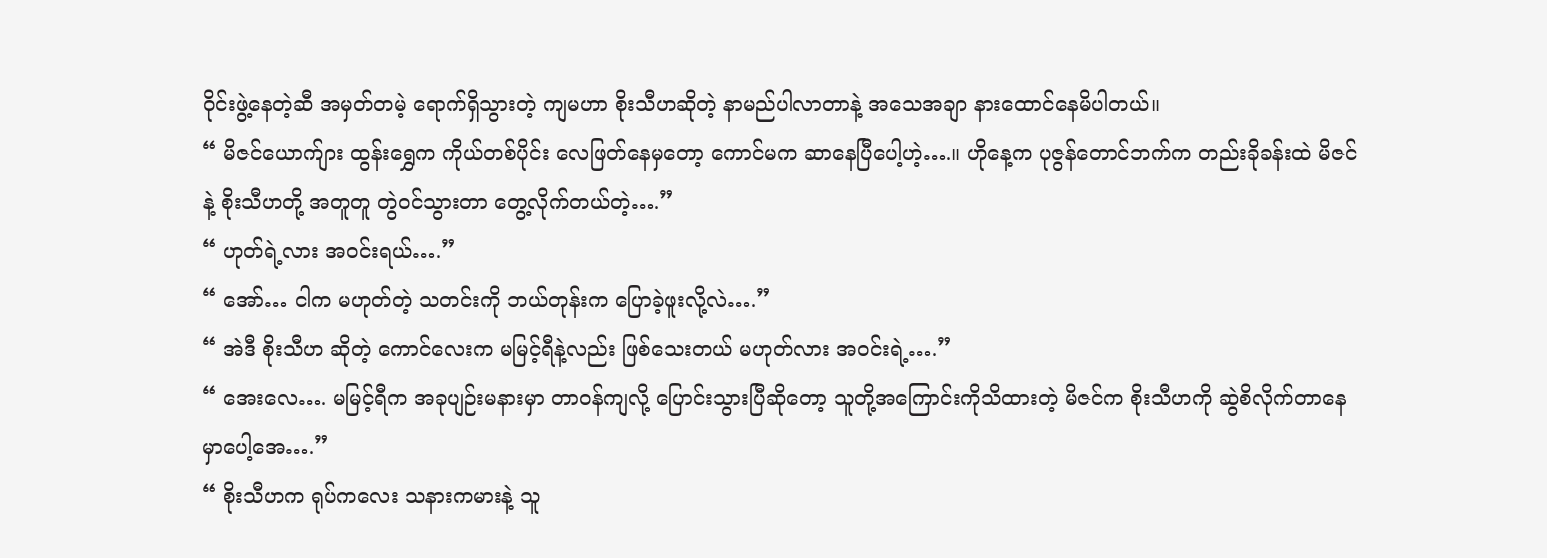ဝိုင်းဖွဲ့နေတဲ့ဆီ အမှတ်တမဲ့ ရောက်ရှိသွားတဲ့ ကျမဟာ စိုးသီဟဆိုတဲ့ နာမည်ပါလာတာနဲ့ အသေအချာ နားထောင်နေမိပါတယ်။
“ မိဇင်ယောက်ျား ထွန်းရွှေက ကိုယ်တစ်ပိုင်း လေဖြတ်နေမှတော့ ကောင်မက ဆာနေပြီပေါ့ဟဲ့….။ ဟိုနေ့က ပုဇွန်တောင်ဘက်က တည်းခိုခန်းထဲ မိဇင်နဲ့ စိုးသီဟတို့ အတူတူ တွဲဝင်သွားတာ တွေ့လိုက်တယ်တဲ့….”
“ ဟုတ်ရဲ့လား အဝင်းရယ်….”
“ အော်… ငါက မဟုတ်တဲ့ သတင်းကို ဘယ်တုန်းက ပြောခဲ့ဖူးလို့လဲ….”
“ အဲဒီ စိုးသီဟ ဆိုတဲ့ ကောင်လေးက မမြင့်ရီနဲ့လည်း ဖြစ်သေးတယ် မဟုတ်လား အဝင်းရဲ့….”
“ အေးလေ…. မမြင့်ရီက အခုပျဉ်းမနားမှာ တာဝန်ကျလို့ ပြောင်းသွားပြီဆိုတော့ သူတို့အကြောင်းကိုသိထားတဲ့ မိဇင်က စိုးသီဟကို ဆွဲစိလိုက်တာနေမှာပေါ့အေ….”
“ စိုးသီဟက ရုပ်ကလေး သနားကမားနဲ့ သူ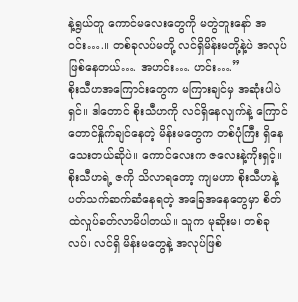နဲ့ရွယ်တူ ကောင်မလေးတွေကို မတွဲဘူးနော် အဝင်း….။ တစ်ခုလပ်မတို့ လင်ရှိမိန်းမတို့နဲ့ပဲ အလုပ်ဖြစ်နေတယ်…. အဟင်း…. ဟင်း….”
စိုးသီဟအကြောင်းတွေက မကြားချင်မှ အဆုံးပါပဲရှင်။ ဒါတောင် စိုးသီဟကို လင်ရှိနေလျက်နဲ့ ကြောင်တောင်နှိုက်ချင်နေတဲ့ မိန်းမတွေက တစ်ပုံကြီး ရှိနေသေးတယ်ဆိုပဲ။ ကောင်လေးက ဇလေးနဲ့ကိုးရှင့်။ စိုးသီဟရဲ့ ဇကို သိလာရတော့ ကျမဟာ စိုးသီဟနဲ့ ပတ်သက်ဆက်ဆံနေရတဲ့ အခြေအနေတွေမှာ စိတ်ထဲလှုပ်ခတ်လာမိပါတယ်။ သူက မုဆိုးမ၊ တစ်ခုလပ်၊ လင်ရှိ မိန်းမတွေနဲ့ အလုပ်ဖြစ်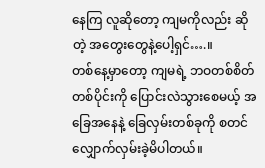နေကြ လူဆိုတော့ ကျမကိုလည်း ဆိုတဲ့ အတွေးတွေနဲ့ပေါ့ရှင်….။
တစ်နေ့မှာတော့ ကျမရဲ့ ဘဝတစ်စိတ်တစ်ပိုင်းကို ပြောင်းလဲသွားစေမယ့် အခြေအနေနဲ့ ခြေလှမ်းတစ်ခုကို စတင် လျှောက်လှမ်းခဲ့မိပါတယ်။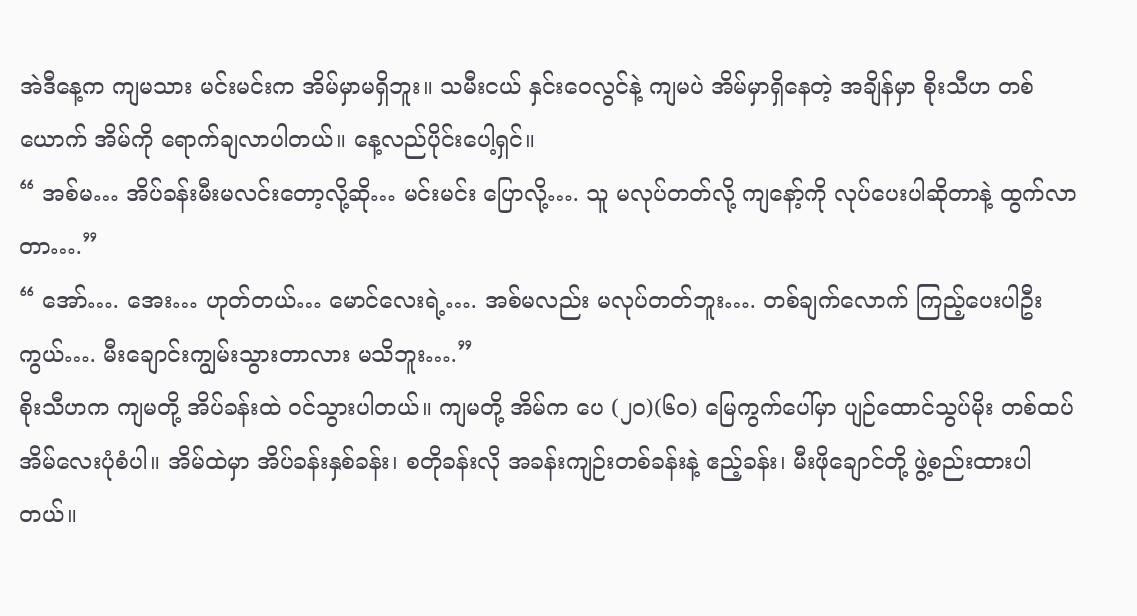အဲဒီနေ့က ကျမသား မင်းမင်းက အိမ်မှာမရှိဘူး။ သမီးငယ် နှင်းဝေလွင်နဲ့ ကျမပဲ အိမ်မှာရှိနေတဲ့ အချိန်မှာ စိုးသီဟ တစ်ယောက် အိမ်ကို ရောက်ချလာပါတယ်။ နေ့လည်ပိုင်းပေါ့ရှင်။
“ အစ်မ… အိပ်ခန်းမီးမလင်းတော့လို့ဆို… မင်းမင်း ပြောလို့…. သူ မလုပ်တတ်လို့ ကျနော့်ကို လုပ်ပေးပါဆိုတာနဲ့ ထွက်လာတာ….”
“ အော်…. အေး… ဟုတ်တယ်… မောင်လေးရဲ့…. အစ်မလည်း မလုပ်တတ်ဘူး…. တစ်ချက်လောက် ကြည့်ပေးပါဦးကွယ်…. မီးချောင်းကျွမ်းသွားတာလား မသိဘူး….”
စိုးသီဟက ကျမတို့ အိပ်ခန်းထဲ ဝင်သွားပါတယ်။ ကျမတို့ အိမ်က ပေ (၂၀)(၆၀) မြေကွက်ပေါ်မှာ ပျဉ်ထောင်သွပ်မိုး တစ်ထပ်အိမ်လေးပုံစံပါ။ အိမ်ထဲမှာ အိပ်ခန်းနှစ်ခန်း၊ စတိုခန်းလို အခန်းကျဉ်းတစ်ခန်းနဲ့ ဧည့်ခန်း၊ မီးဖိုချောင်တို့ ဖွဲ့စည်းထားပါတယ်။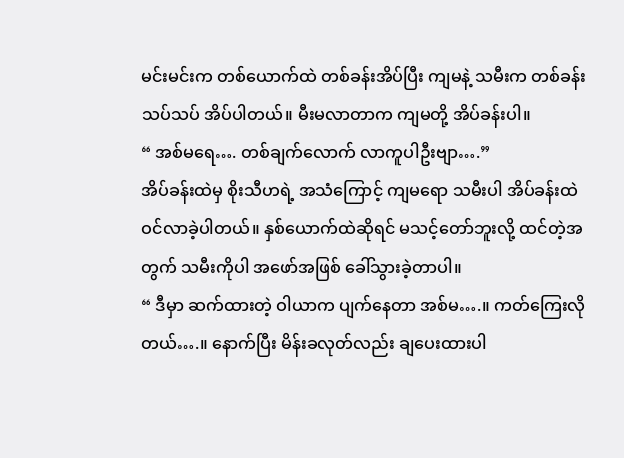မင်းမင်းက တစ်ယောက်ထဲ တစ်ခန်းအိပ်ပြီး ကျမနဲ့ သမီးက တစ်ခန်းသပ်သပ် အိပ်ပါတယ်။ မီးမလာတာက ကျမတို့ အိပ်ခန်းပါ။
“ အစ်မရေ…. တစ်ချက်လောက် လာကူပါဦးဗျာ….”
အိပ်ခန်းထဲမှ စိုးသီဟရဲ့ အသံကြောင့် ကျမရော သမီးပါ အိပ်ခန်းထဲ ဝင်လာခဲ့ပါတယ်။ နှစ်ယောက်ထဲဆိုရင် မသင့်တော်ဘူးလို့ ထင်တဲ့အတွက် သမီးကိုပါ အဖော်အဖြစ် ခေါ်သွားခဲ့တာပါ။
“ ဒီမှာ ဆက်ထားတဲ့ ဝါယာက ပျက်နေတာ အစ်မ….။ ကတ်ကြေးလိုတယ်….။ နောက်ပြီး မိန်းခလုတ်လည်း ချပေးထားပါ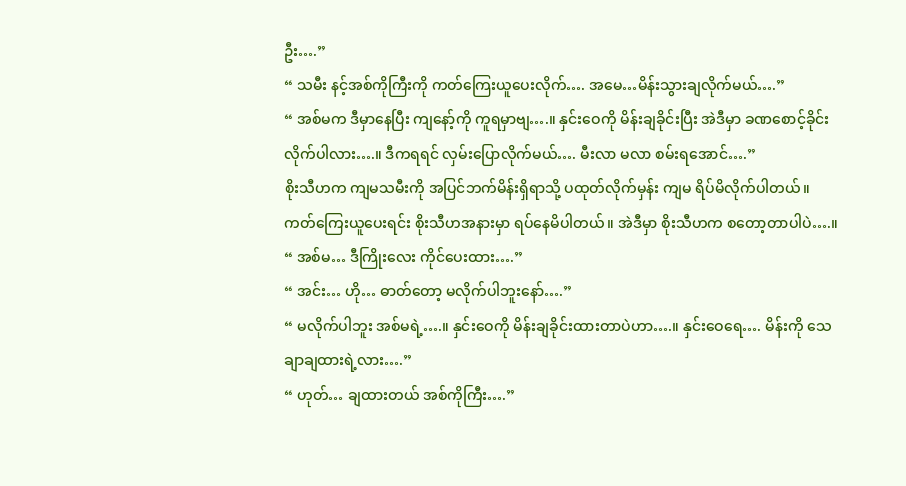ဦး….”
“ သမီး နင့်အစ်ကိုကြီးကို ကတ်ကြေးယူပေးလိုက်…. အမေ…မိန်းသွားချလိုက်မယ်….”
“ အစ်မက ဒီမှာနေပြီး ကျနော့်ကို ကူရမှာဗျ….။ နှင်းဝေကို မိန်းချခိုင်းပြီး အဲဒီမှာ ခဏစောင့်ခိုင်းလိုက်ပါလား….။ ဒီကရရင် လှမ်းပြောလိုက်မယ်…. မီးလာ မလာ စမ်းရအောင်….”
စိုးသီဟက ကျမသမီးကို အပြင်ဘက်မိန်းရှိရာသို့ ပထုတ်လိုက်မှန်း ကျမ ရိပ်မိလိုက်ပါတယ်။ ကတ်ကြေးယူပေးရင်း စိုးသီဟအနားမှာ ရပ်နေမိပါတယ်။ အဲဒီမှာ စိုးသီဟက စတော့တာပါပဲ….။
“ အစ်မ… ဒီကြိုးလေး ကိုင်ပေးထား….”
“ အင်း… ဟို… ဓာတ်တော့ မလိုက်ပါဘူးနော်….”
“ မလိုက်ပါဘူး အစ်မရဲ့….။ နှင်းဝေကို မိန်းချခိုင်းထားတာပဲဟာ….။ နှင်းဝေရေ…. မိန်းကို သေချာချထားရဲ့လား….”
“ ဟုတ်… ချထားတယ် အစ်ကိုကြီး….”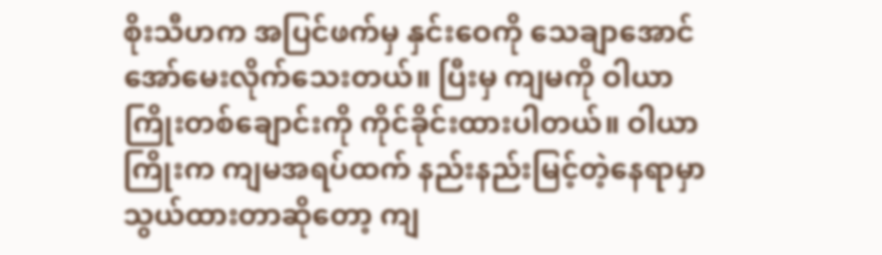စိုးသီဟက အပြင်ဖက်မှ နှင်းဝေကို သေချာအောင် အော်မေးလိုက်သေးတယ်။ ပြီးမှ ကျမကို ဝါယာကြိုးတစ်ချောင်းကို ကိုင်ခိုင်းထားပါတယ်။ ဝါယာကြိုးက ကျမအရပ်ထက် နည်းနည်းမြင့်တဲ့နေရာမှာ သွယ်ထားတာဆိုတော့ ကျ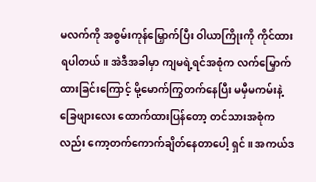မလက်ကို အစွမ်းကုန်မြှောက်ပြီး ဝါယာကြိုးကို ကိုင်ထားရပါတယ်။ အဲဒီအခါမှာ ကျမရဲ့ရင်အစုံက လက်မြှောက်ထားခြင်းကြောင့် မို့မောက်ကြွတက်နေပြီး မမှီမကမ်းနဲ့ ခြေဖျားလေး ထောက်ထားပြန်တော့ တင်သားအစုံကလည်း ကော့တက်ကောက်ချိတ်နေတာပေါ့ ရှင်။ အကယ်ဒ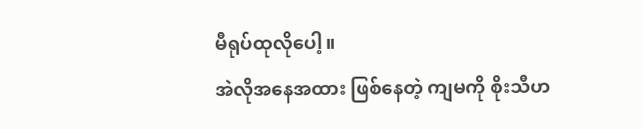မီရုပ်ထုလိုပေါ့။
အဲလိုအနေအထား ဖြစ်နေတဲ့ ကျမကို စိုးသီဟ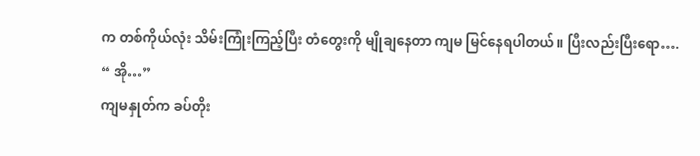က တစ်ကိုယ်လုံး သိမ်းကြုံးကြည့်ပြီး တံတွေးကို မျိုချနေတာ ကျမ မြင်နေရပါတယ်။ ပြီးလည်းပြီးရော….
“ အို…”
ကျမနှုတ်က ခပ်တိုး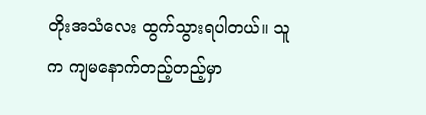တိုးအသံလေး ထွက်သွားရပါတယ်။ သူက ကျမနောက်တည့်တည့်မှာ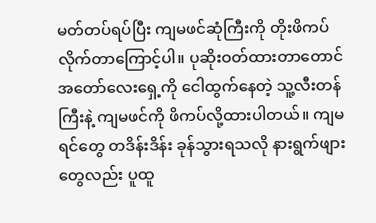မတ်တပ်ရပ်ပြီး ကျမဖင်ဆုံကြီးကို တိုးဖိကပ်လိုက်တာကြောင့်ပါ။ ပုဆိုးဝတ်ထားတာတောင် အတော်လေးရှေ့ကို ငေါထွက်နေတဲ့ သူ့လီးတန်ကြီးနဲ့ ကျမဖင်ကို ဖိကပ်လို့ထားပါတယ်။ ကျမရင်တွေ တဒိန်းဒိန်း ခုန်သွားရသလို နားရွက်ဖျားတွေလည်း ပူထူ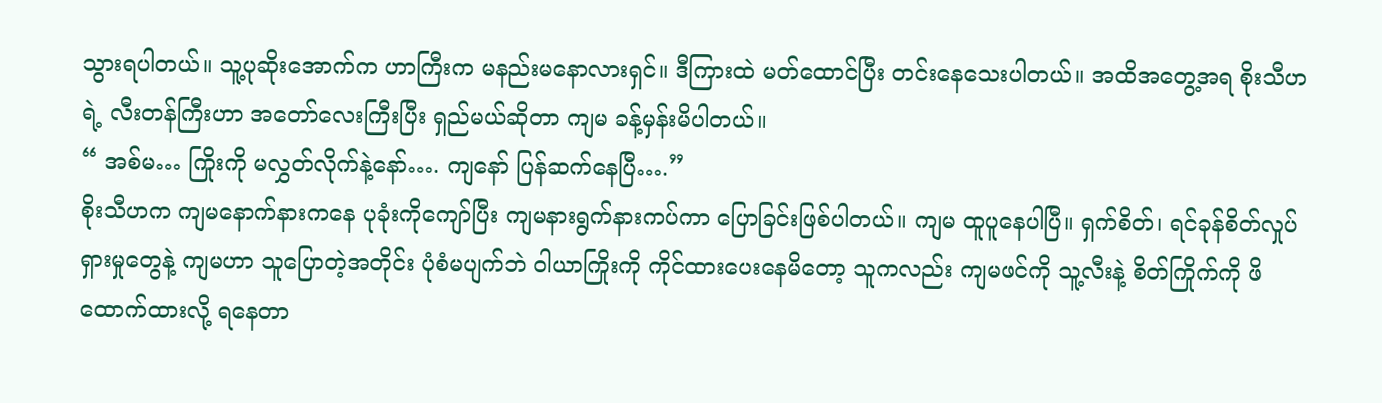သွားရပါတယ်။ သူ့ပုဆိုးအောက်က ဟာကြီးက မနည်းမနောလားရှင်။ ဒီကြားထဲ မတ်ထောင်ပြီး တင်းနေသေးပါတယ်။ အထိအတွေ့အရ စိုးသီဟရဲ့ လီးတန်ကြီးဟာ အတော်လေးကြီးပြီး ရှည်မယ်ဆိုတာ ကျမ ခန့်မှန်းမိပါတယ်။
“ အစ်မ… ကြိုးကို မလွှတ်လိုက်နဲ့နော်…. ကျနော် ပြန်ဆက်နေပြီ….”
စိုးသီဟက ကျမနောက်နားကနေ ပုခုံးကိုကျော်ပြီး ကျမနားရွက်နားကပ်ကာ ပြောခြင်းဖြစ်ပါတယ်။ ကျမ ထူပူနေပါပြီ။ ရှက်စိတ်၊ ရင်ခုန်စိတ်လှုပ်ရှားမှုတွေနဲ့ ကျမဟာ သူပြောတဲ့အတိုင်း ပုံစံမပျက်ဘဲ ဝါယာကြိုးကို ကိုင်ထားပေးနေမိတော့ သူကလည်း ကျမဖင်ကို သူ့လီးနဲ့ စိတ်ကြိုက်ကို ဖိထောက်ထားလို့ ရနေတာ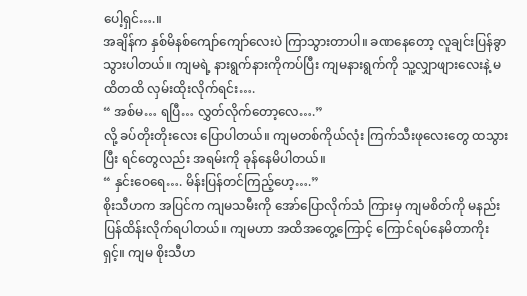ပေါ့ရှင်….။
အချိန်က နှစ်မိနစ်ကျော်ကျော်လေးပဲ ကြာသွားတာပါ။ ခဏနေတော့ လူချင်းပြန်ခွာသွားပါတယ်။ ကျမရဲ့ နားရွက်နားကိုကပ်ပြီး ကျမနားရွက်ကို သူ့လျှာဖျားလေးနဲ့ မထိတထိ လှမ်းထိုးလိုက်ရင်း….
“ အစ်မ… ရပြီ… လွှတ်လိုက်တော့လေ….”
လို့ ခပ်တိုးတိုးလေး ပြောပါတယ်။ ကျမတစ်ကိုယ်လုံး ကြက်သီးဖုလေးတွေ ထသွားပြီး ရင်တွေလည်း အရမ်းကို ခုန်နေမိပါတယ်။
“ နှင်းဝေရေ…. မိန်းပြန်တင်ကြည့်ဟေ့….”
စိုးသီဟက အပြင်က ကျမသမီးကို အော်ပြောလိုက်သံ ကြားမှ ကျမစိတ်ကို မနည်းပြန်ထိန်းလိုက်ရပါတယ်။ ကျမဟာ အထိအတွေ့ကြောင့် ကြောင်ရပ်နေမိတာကိုးရှင့်။ ကျမ စိုးသီဟ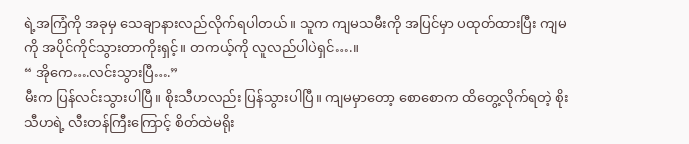ရဲ့အကြံကို အခုမှ သေချာနားလည်လိုက်ရပါတယ်။ သူက ကျမသမီးကို အပြင်မှာ ပထုတ်ထားပြီး ကျမကို အပိုင်ကိုင်သွားတာကိုးရှင့်။ တကယ့်ကို လူလည်ပါပဲရှင်….။
“ အိုကေ….လင်းသွားပြီ….”
မီးက ပြန်လင်းသွားပါပြီ။ စိုးသီဟလည်း ပြန်သွားပါပြီ။ ကျမမှာတော့ စောစောက ထိတွေ့လိုက်ရတဲ့ စိုးသီဟရဲ့ လီးတန်ကြီးကြောင့် စိတ်ထဲမရိုး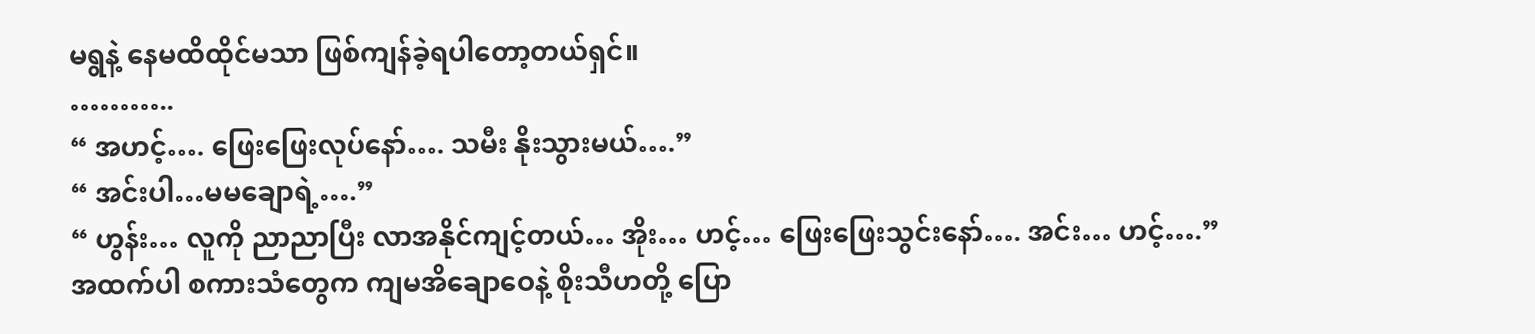မရွနဲ့ နေမထိထိုင်မသာ ဖြစ်ကျန်ခဲ့ရပါတော့တယ်ရှင်။
………..
“ အဟင့်…. ဖြေးဖြေးလုပ်နော်…. သမီး နိုးသွားမယ်….”
“ အင်းပါ…မမချောရဲ့….”
“ ဟွန်း… လူကို ညာညာပြီး လာအနိုင်ကျင့်တယ်… အိုး… ဟင့်… ဖြေးဖြေးသွင်းနော်…. အင်း… ဟင့်….”
အထက်ပါ စကားသံတွေက ကျမအိချောဝေနဲ့ စိုးသီဟတို့ ပြော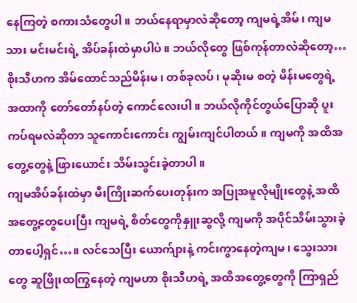နေကြတဲ့ စကားသံတွေပါ။ ဘယ်နေရာမှာလဲဆိုတော့ ကျမရဲ့အိမ်၊ ကျမသား မင်းမင်းရဲ့ အိပ်ခန်းထဲမှာပါပဲ။ ဘယ်လိုတွေ ဖြစ်ကုန်တာလဲဆိုတော့… စိုးသီဟက အိမ်ထောင်သည်မိန်းမ၊ တစ်ခုလပ်၊ မုဆိုးမ စတဲ့ မိန်းမတွေရဲ့ အထာကို တော်တော်နပ်တဲ့ ကောင်လေးပါ။ ဘယ်လိုကိုင်တွယ်ပြောဆို ပူးကပ်ရမလဲဆိုတာ သူကောင်းကောင်း ကျွမ်းကျင်ပါတယ်။ ကျမကို အထိအတွေ့တွေနဲ့ ဖြားယောင်း သိမ်းသွင်းခဲ့တာပါ။
ကျမအိပ်ခန်းထဲမှာ မီးကြိုးဆက်ပေးတုန်းက အပြုအမူလိုမျိုးတွေနဲ့ အထိအတွေ့တွေပေးပြီး ကျမရဲ့ စိတ်တွေကိုနှူးဆွလို့ ကျမကို အပိုင်သိမ်းသွားခဲ့တာပေါ့ရှင်…။ လင်သေပြီး ယောက်ျားနဲ့ ကင်းကွာနေတဲ့ကျမ၊ သွေးသားတွေ ဆူဖြိုးထကြွနေတဲ့ ကျမဟာ စိုးသီဟရဲ့ အထိအတွေ့တွေကို ကြာရှည်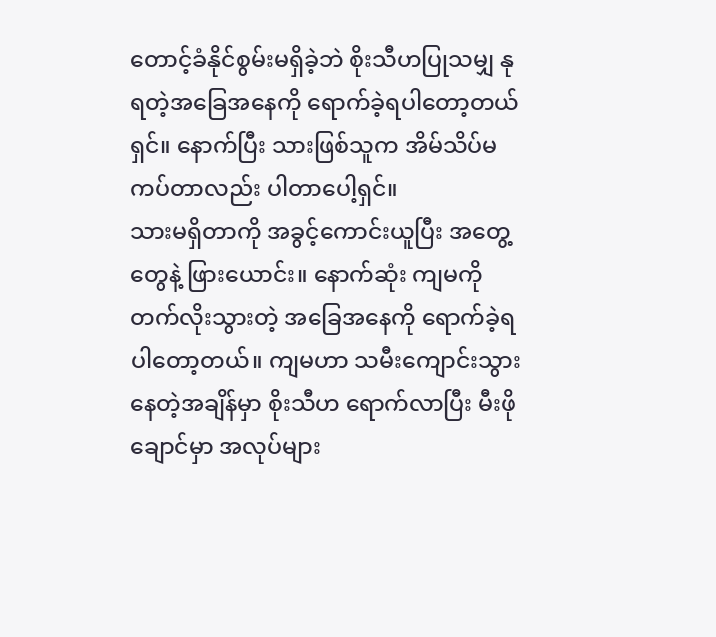တောင့်ခံနိုင်စွမ်းမရှိခဲ့ဘဲ စိုးသီဟပြုသမျှ နုရတဲ့အခြေအနေကို ရောက်ခဲ့ရပါတော့တယ်ရှင်။ နောက်ပြီး သားဖြစ်သူက အိမ်သိပ်မကပ်တာလည်း ပါတာပေါ့ရှင်။
သားမရှိတာကို အခွင့်ကောင်းယူပြီး အတွေ့တွေနဲ့ ဖြားယောင်း။ နောက်ဆုံး ကျမကို တက်လိုးသွားတဲ့ အခြေအနေကို ရောက်ခဲ့ရပါတော့တယ်။ ကျမဟာ သမီးကျောင်းသွားနေတဲ့အချိန်မှာ စိုးသီဟ ရောက်လာပြီး မီးဖိုချောင်မှာ အလုပ်များ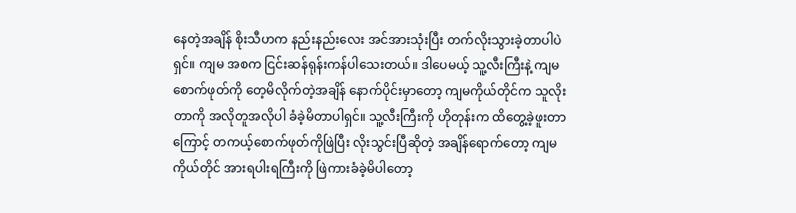နေတဲ့အချိန် စိုးသီဟက နည်းနည်းလေး အင်အားသုံးပြီး တက်လိုးသွားခဲ့တာပါပဲရှင်။ ကျမ အစက ငြင်းဆန်ရုန်းကန်ပါသေးတယ်။ ဒါပေမယ့် သူ့လီးကြီးနဲ့ ကျမစောက်ဖုတ်ကို တေ့မိလိုက်တဲ့အချိန် နောက်ပိုင်းမှာတော့ ကျမကိုယ်တိုင်က သူလိုးတာကို အလိုတူအလိုပါ ခံခဲ့မိတာပါရှင်။ သူ့လီးကြီးကို ဟိုတုန်းက ထိတွေ့ခဲ့ဖူးတာကြောင့် တကယ့်စောက်ဖုတ်ကိုဖြဲပြီး လိုးသွင်းပြီဆိုတဲ့ အချိန်ရောက်တော့ ကျမကိုယ်တိုင် အားရပါးရကြီးကို ဖြဲကားခံခဲ့မိပါတော့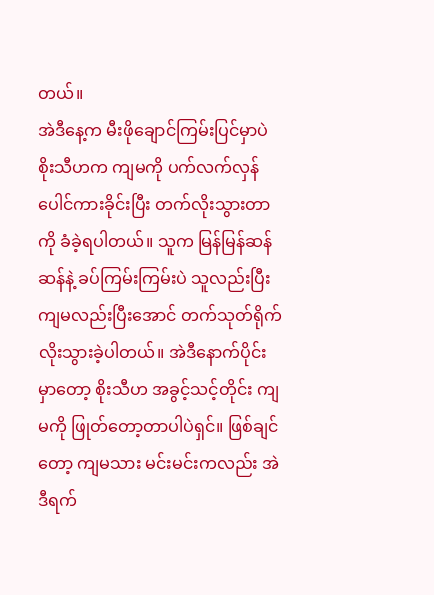တယ်။
အဲဒီနေ့က မီးဖိုချောင်ကြမ်းပြင်မှာပဲ စိုးသီဟက ကျမကို ပက်လက်လှန် ပေါင်ကားခိုင်းပြီး တက်လိုးသွားတာကို ခံခဲ့ရပါတယ်။ သူက မြန်မြန်ဆန်ဆန်နဲ့ ခပ်ကြမ်းကြမ်းပဲ သူလည်းပြီး ကျမလည်းပြီးအောင် တက်သုတ်ရိုက်လိုးသွားခဲ့ပါတယ်။ အဲဒီနောက်ပိုင်းမှာတော့ စိုးသီဟ အခွင့်သင့်တိုင်း ကျမကို ဖြုတ်တော့တာပါပဲရှင်။ ဖြစ်ချင်တော့ ကျမသား မင်းမင်းကလည်း အဲဒီရက်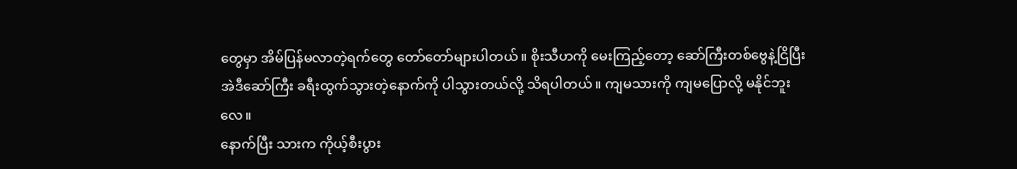တွေမှာ အိမ်ပြန်မလာတဲ့ရက်တွေ တော်တော်များပါတယ်။ စိုးသီဟကို မေးကြည့်တော့ ဆော်ကြီးတစ်ဗွေနဲ့ငြိပြီး အဲဒီဆော်ကြီး ခရီးထွက်သွားတဲ့နောက်ကို ပါသွားတယ်လို့ သိရပါတယ်။ ကျမသားကို ကျမပြောလို့ မနိုင်ဘူးလေ။
နောက်ပြီး သားက ကိုယ့်စီးပွား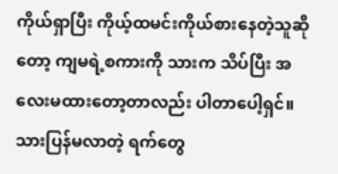ကိုယ်ရှာပြီး ကိုယ့်ထမင်းကိုယ်စားနေတဲ့သူဆိုတော့ ကျမရဲ့စကားကို သားက သိပ်ပြီး အလေးမထားတော့တာလည်း ပါတာပေါ့ရှင်။ သားပြန်မလာတဲ့ ရက်တွေ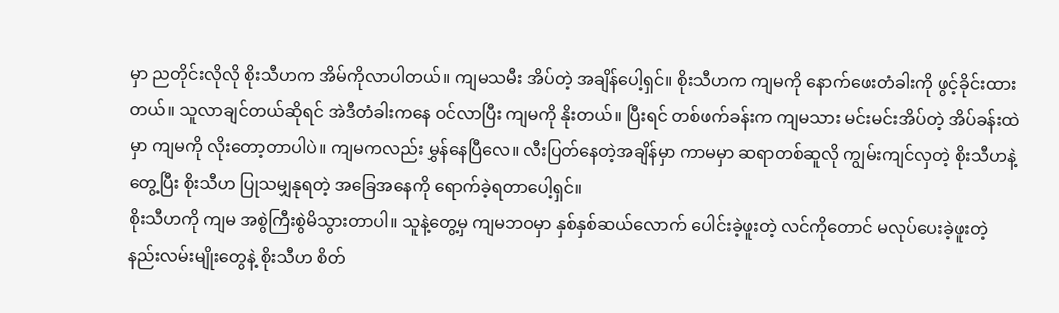မှာ ညတိုင်းလိုလို စိုးသီဟက အိမ်ကိုလာပါတယ်။ ကျမသမီး အိပ်တဲ့ အချိန်ပေါ့ရှင်။ စိုးသီဟက ကျမကို နောက်ဖေးတံခါးကို ဖွင့်ခိုင်းထားတယ်။ သူလာချင်တယ်ဆိုရင် အဲဒီတံခါးကနေ ဝင်လာပြီး ကျမကို နိုးတယ်။ ပြီးရင် တစ်ဖက်ခန်းက ကျမသား မင်းမင်းအိပ်တဲ့ အိပ်ခန်းထဲမှာ ကျမကို လိုးတော့တာပါပဲ။ ကျမကလည်း မွှန်နေပြီလေ။ လီးပြတ်နေတဲ့အချိန်မှာ ကာမမှာ ဆရာတစ်ဆူလို ကျွမ်းကျင်လှတဲ့ စိုးသီဟနဲ့တွေ့ပြီး စိုးသီဟ ပြုသမျှနုရတဲ့ အခြေအနေကို ရောက်ခဲ့ရတာပေါ့ရှင်။
စိုးသီဟကို ကျမ အစွဲကြီးစွဲမိသွားတာပါ။ သူနဲ့တွေ့မှ ကျမဘဝမှာ နှစ်နှစ်ဆယ်လောက် ပေါင်းခဲ့ဖူးတဲ့ လင်ကိုတောင် မလုပ်ပေးခဲ့ဖူးတဲ့ နည်းလမ်းမျိုးတွေနဲ့ စိုးသီဟ စိတ်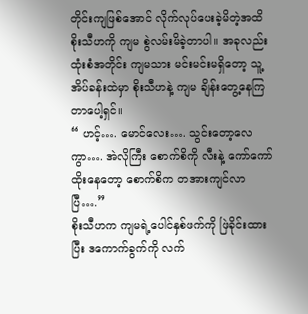တိုင်းကျဖြစ်အောင် လိုက်လုပ်ပေးခဲ့မိတဲ့အထိ စိုးသီဟကို ကျမ စွဲလမ်းမိခဲ့တာပါ။ အခုလည်း ထုံးစံအတိုင်း ကျမသား မင်းမင်းမရှိတော့ သူ့အိပ်ခန်းထဲမှာ စိုးသီဟနဲ့ ကျမ ချိန်းတွေ့နေကြတာပေါ့ရှင်။
“ ဟင့်…. မောင်လေး…. သွင်းတော့လေကွာ…. အဲလိုကြီး စောက်စိကို လီးနဲ့ ကော်ကော်ထိုးနေတော့ စောက်စိက တအားကျင်လာပြီ….”
စိုးသီဟက ကျမရဲ့ပေါင်နှစ်ဖက်ကို ဖြဲခိုင်းထားပြီး ဒကောက်ခွက်ကို လက်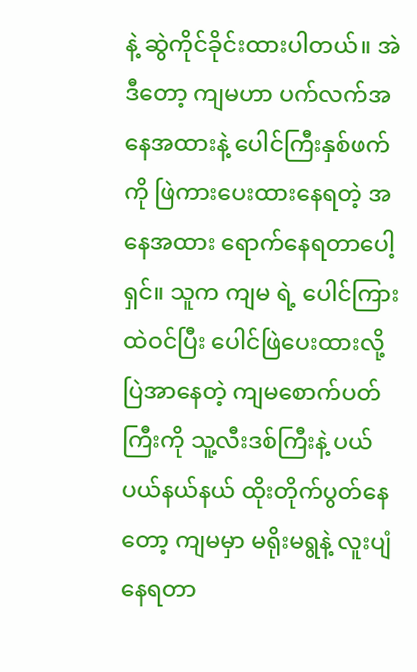နဲ့ ဆွဲကိုင်ခိုင်းထားပါတယ်။ အဲဒီတော့ ကျမဟာ ပက်လက်အနေအထားနဲ့ ပေါင်ကြီးနှစ်ဖက်ကို ဖြဲကားပေးထားနေရတဲ့ အနေအထား ရောက်နေရတာပေါ့ရှင်။ သူက ကျမ ရဲ့ ပေါင်ကြားထဲဝင်ပြီး ပေါင်ဖြဲပေးထားလို့ ပြဲအာနေတဲ့ ကျမစောက်ပတ်ကြီးကို သူ့လီးဒစ်ကြီးနဲ့ ပယ်ပယ်နယ်နယ် ထိုးတိုက်ပွတ်နေတော့ ကျမမှာ မရိုးမရွနဲ့ လူးပျံနေရတာ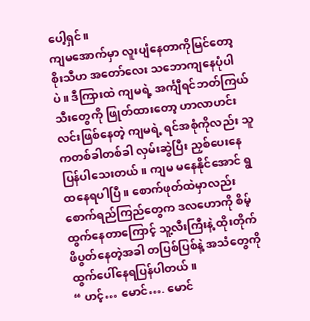ပေါ့ရှင်။
ကျမအောက်မှာ လူးပျံနေတာကိုမြင်တော့ စိုးသီဟ အတော်လေး သဘောကျနေပုံပါပဲ။ ဒီကြားထဲ ကျမရဲ့ အင်္ကျီရင်ဘတ်ကြယ်သီးတွေကို ဖြုတ်ထားတော့ ဟာလာဟင်းလင်းဖြစ်နေတဲ့ ကျမရဲ့ ရင်အစုံကိုလည်း သူကတစ်ခါတစ်ခါ လှမ်းဆွဲပြီး ညှစ်ပေးနေပြန်ပါသေးတယ်။ ကျမ မနေနိုင်အောင် ရွထနေရပါပြီ။ စောက်ဖုတ်ထဲမှာလည်း စောက်ရည်ကြည်တွေက ဒလဟောကို စိမ့်ထွက်နေတာကြောင့် သူ့လီးကြီးနဲ့ ထိုးတိုက်ဖိပွတ်နေတဲ့အခါ တပြစ်ပြစ်နဲ့ အသံတွေကို ထွက်ပေါ်နေရပြန်ပါတယ်။
“ ဟင့်… မောင်…. မောင်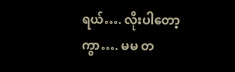ရယ်…. လိုးပါတော့ကွာ…. မမ တ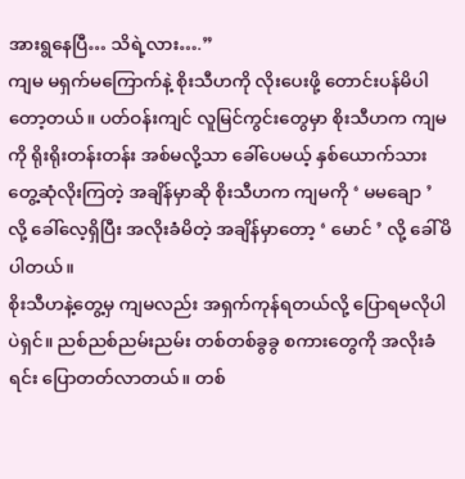အားရွနေပြီ… သိရဲ့လား….”
ကျမ မရှက်မကြောက်နဲ့ စိုးသီဟကို လိုးပေးဖို့ တောင်းပန်မိပါတော့တယ်။ ပတ်ဝန်းကျင် လူမြင်ကွင်းတွေမှာ စိုးသီဟက ကျမကို ရိုးရိုးတန်းတန်း အစ်မလို့သာ ခေါ်ပေမယ့် နှစ်ယောက်သား တွေ့ဆုံလိုးကြတဲ့ အချိန်မှာဆို စိုးသီဟက ကျမကို ‘ မမချော ’ လို့ ခေါ်လေ့ရှိပြီး အလိုးခံမိတဲ့ အချိန်မှာတော့ ‘ မောင် ’ လို့ ခေါ်မိပါတယ်။
စိုးသီဟနဲ့တွေ့မှ ကျမလည်း အရှက်ကုန်ရတယ်လို့ ပြောရမလိုပါပဲရှင်။ ညစ်ညစ်ညမ်းညမ်း တစ်တစ်ခွခွ စကားတွေကို အလိုးခံရင်း ပြောတတ်လာတယ်။ တစ်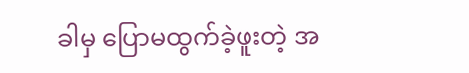ခါမှ ပြောမထွက်ခဲ့ဖူးတဲ့ အ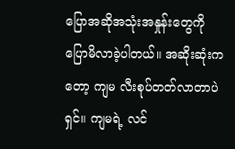ပြောအဆိုအသုံးအနှုန်းတွေကို ပြောမိလာခဲ့ပါတယ်။ အဆိုးဆုံးကတော့ ကျမ လီးစုပ်တတ်လာတာပဲရှင်။ ကျမရဲ့ လင်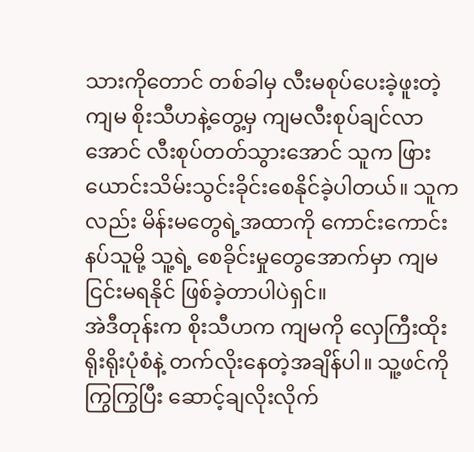သားကိုတောင် တစ်ခါမှ လီးမစုပ်ပေးခဲ့ဖူးတဲ့ ကျမ စိုးသီဟနဲ့တွေ့မှ ကျမလီးစုပ်ချင်လာအောင် လီးစုပ်တတ်သွားအောင် သူက ဖြားယောင်းသိမ်းသွင်းခိုင်းစေနိုင်ခဲ့ပါတယ်။ သူကလည်း မိန်းမတွေရဲ့အထာကို ကောင်းကောင်းနပ်သူမို့ သူ့ရဲ့ စေခိုင်းမှုတွေအောက်မှာ ကျမ ငြင်းမရနိုင် ဖြစ်ခဲ့တာပါပဲရှင်။
အဲဒီတုန်းက စိုးသီဟက ကျမကို လှေကြီးထိုး ရိုးရိုးပုံစံနဲ့ တက်လိုးနေတဲ့အချိန်ပါ။ သူ့ဖင်ကို ကြွကြွပြီး ဆောင့်ချလိုးလိုက်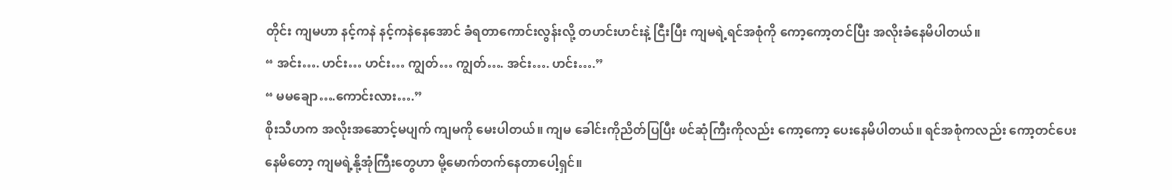တိုင်း ကျမဟာ နင့်ကနဲ နင့်ကနဲနေအောင် ခံရတာကောင်းလွန်းလို့ တဟင်းဟင်းနဲ့ ငြီးပြီး ကျမရဲ့ရင်အစုံကို ကော့ကော့တင်ပြီး အလိုးခံနေမိပါတယ်။
“ အင်း…. ဟင်း… ဟင်း… ကျွတ်… ကျွတ်…. အင်း…. ဟင်း….”
“ မမချော….ကောင်းလား….”
စိုးသီဟက အလိုးအဆောင့်မပျက် ကျမကို မေးပါတယ်။ ကျမ ခေါင်းကိုညိတ်ပြပြီး ဖင်ဆုံကြီးကိုလည်း ကော့ကော့ ပေးနေမိပါတယ်။ ရင်အစုံကလည်း ကော့တင်ပေးနေမိတော့ ကျမရဲ့နို့အုံကြီးတွေဟာ မို့မောက်တက်နေတာပေါ့ရှင်။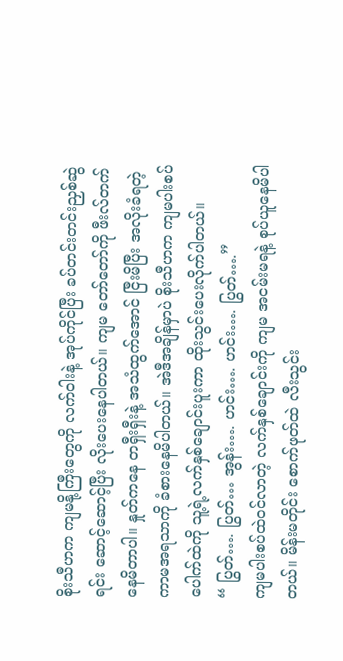စိုးသီဟက ကျမနို့ကြီးတွေကို လက်ဝါးနဲ့ အုပ်ကိုင်ပြီး ခပ်တင်းတင်းညှစ်ဆွဲရင်း ဆောင့်ဆောင့်ပြီး လိုးပေးနေပါတယ်။ ကျမ တော်တော်ကို ဖီးလ်တက်နေမိတာပါ။ နှုတ်ကနေ တရှီးရှီးနဲ့ အသံထွက်အောင် ငြီးမိပြီး အလိုးခံရတဲ့ ကာမအရသာကို ခံစားနေမိပါတယ်။ အဲဒီအချိန်မှာပဲ စိုးသီဟက ကျမပါးစပ်ပေါက်ထဲကို သူ့ရဲ့လက်နှစ်ချောင်းပူးကာ ထိုးသွင်းပေးလိုက်ပါတယ်။
“ ပြွတ်…. ပြွတ်… အွန်း…. ဟင်း…. ဟင်း…. ပြွတ်….”
ကျမပါးစပ်ထဲဝင်လာတဲ့ လက်နှစ်ချောင်းကို ကျမ အငမ်းမရနဲ့ စုပ်ယူနေမိပါတယ်။ မိန်းမတိုင်း စောက်ဖုတ်ထဲ လီးသွင်း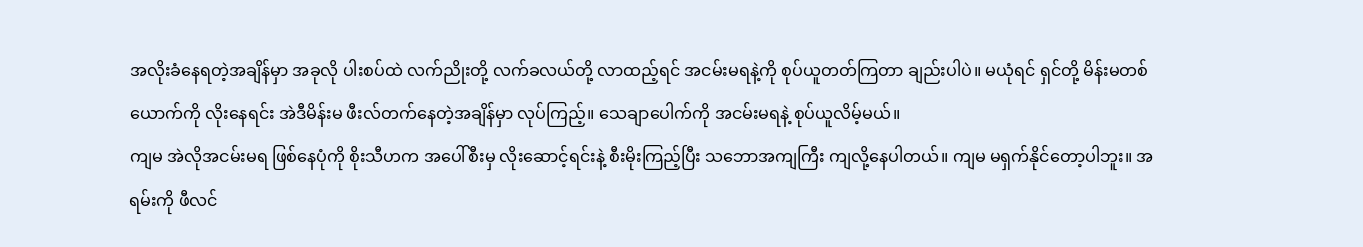အလိုးခံနေရတဲ့အချိန်မှာ အခုလို ပါးစပ်ထဲ လက်ညိုးတို့ လက်ခလယ်တို့ လာထည့်ရင် အငမ်းမရနဲ့ကို စုပ်ယူတတ်ကြတာ ချည်းပါပဲ။ မယုံရင် ရှင်တို့ မိန်းမတစ်ယောက်ကို လိုးနေရင်း အဲဒီမိန်းမ ဖီးလ်တက်နေတဲ့အချိန်မှာ လုပ်ကြည့်။ သေချာပေါက်ကို အငမ်းမရနဲ့ စုပ်ယူလိမ့်မယ်။
ကျမ အဲလိုအငမ်းမရ ဖြစ်နေပုံကို စိုးသီဟက အပေါ်စီးမှ လိုးဆောင့်ရင်းနဲ့ စီးမိုးကြည့်ပြီး သဘောအကျကြီး ကျလို့နေပါတယ်။ ကျမ မရှက်နိုင်တော့ပါဘူး။ အရမ်းကို ဖီလင်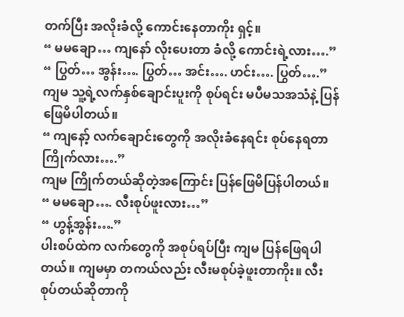တက်ပြီး အလိုးခံလို့ ကောင်းနေတာကိုး ရှင့်။
“ မမချော… ကျနော် လိုးပေးတာ ခံလို့ ကောင်းရဲ့လား….”
“ ပြွတ်… အွန်း…. ပြွတ်… အင်း…. ဟင်း…. ပြွတ်….”
ကျမ သူ့ရဲ့လက်နှစ်ချောင်းပူးကို စုပ်ရင်း မပီမသအသံနဲ့ ပြန်ဖြေမိပါတယ်။
“ ကျနော့် လက်ချောင်းတွေကို အလိုးခံနေရင်း စုပ်နေရတာ ကြိုက်လား….”
ကျမ ကြိုက်တယ်ဆိုတဲ့အကြောင်း ပြန်ဖြေမိပြန်ပါတယ်။
“ မမချော…. လီးစုပ်ဖူးလား…”
“ ဟွန့်အွန်း….”
ပါးစပ်ထဲက လက်တွေကို အစုပ်ရပ်ပြီး ကျမ ပြန်ဖြေရပါတယ်။ ကျမမှာ တကယ်လည်း လီးမစုပ်ခဲ့ဖူးတာကိုး။ လီးစုပ်တယ်ဆိုတာကို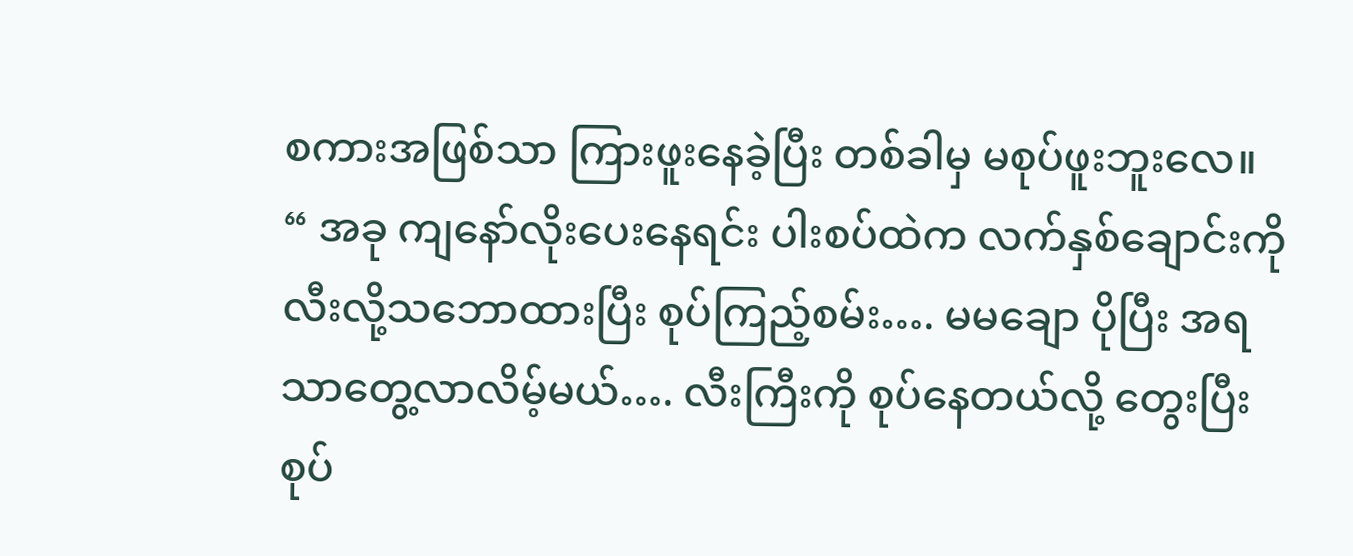စကားအဖြစ်သာ ကြားဖူးနေခဲ့ပြီး တစ်ခါမှ မစုပ်ဖူးဘူးလေ။
“ အခု ကျနော်လိုးပေးနေရင်း ပါးစပ်ထဲက လက်နှစ်ချောင်းကို လီးလို့သဘောထားပြီး စုပ်ကြည့်စမ်း…. မမချော ပိုပြီး အရသာတွေ့လာလိမ့်မယ်…. လီးကြီးကို စုပ်နေတယ်လို့ တွေးပြီး စုပ်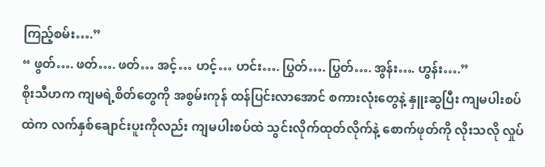ကြည့်စမ်း….”
“ ဖွတ်…. ဖတ်…. ဖတ်… အင့်… ဟင့်… ဟင်း…. ပြွတ်…. ပြွတ်…. အွန်း…. ဟွန်း….”
စိုးသီဟက ကျမရဲ့စိတ်တွေကို အစွမ်းကုန် ထန်ပြင်းလာအောင် စကားလုံးတွေနဲ့ နှူးဆွပြီး ကျမပါးစပ်ထဲက လက်နှစ်ချောင်းပူးကိုလည်း ကျမပါးစပ်ထဲ သွင်းလိုက်ထုတ်လိုက်နဲ့ စောက်ဖုတ်ကို လိုးသလို လှုပ်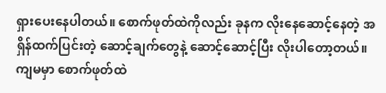ရှားပေးနေပါတယ်။ စောက်ဖုတ်ထဲကိုလည်း ခုနက လိုးနေဆောင့်နေတဲ့ အရှိန်ထက်ပြင်းတဲ့ ဆောင့်ချက်တွေနဲ့ ဆောင့်ဆောင့်ပြီး လိုးပါတော့တယ်။
ကျမမှာ စောက်ဖုတ်ထဲ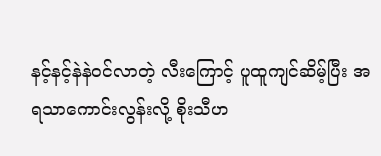နင့်နင့်နဲနဲဝင်လာတဲ့ လီးကြောင့် ပူထူကျင်ဆိမ့်ပြီး အရသာကောင်းလွန်းလို့ စိုးသီဟ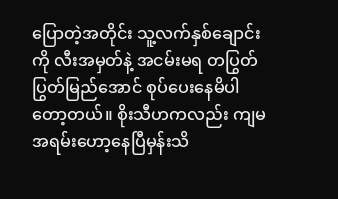ပြောတဲ့အတိုင်း သူ့လက်နှစ်ချောင်းကို လီးအမှတ်နဲ့ အငမ်းမရ တပြွတ်ပြွတ်မြည်အောင် စုပ်ပေးနေမိပါတော့တယ်။ စိုးသီဟကလည်း ကျမအရမ်းဟော့နေပြီမှန်းသိ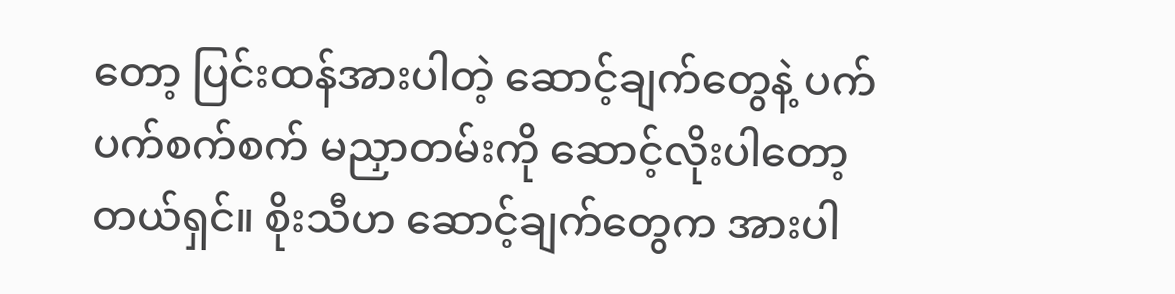တော့ ပြင်းထန်အားပါတဲ့ ဆောင့်ချက်တွေနဲ့ ပက်ပက်စက်စက် မညှာတမ်းကို ဆောင့်လိုးပါတော့တယ်ရှင်။ စိုးသီဟ ဆောင့်ချက်တွေက အားပါ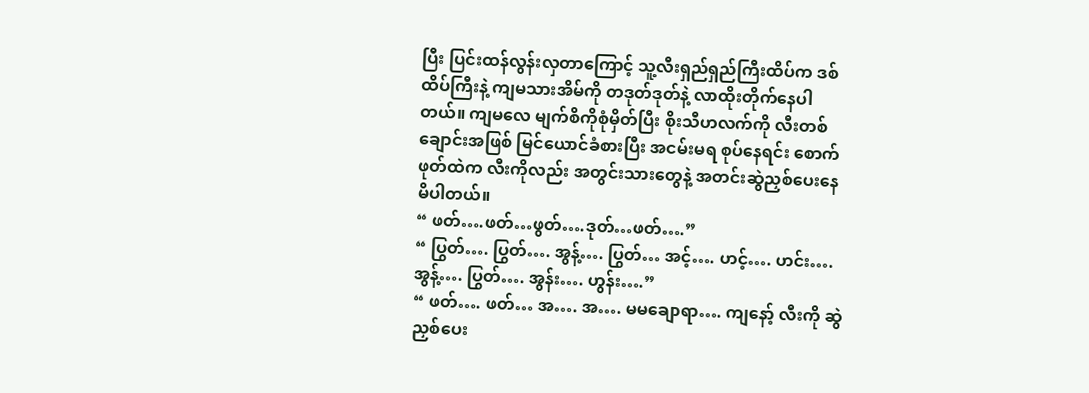ပြီး ပြင်းထန်လွန်းလှတာကြောင့် သူ့လီးရှည်ရှည်ကြီးထိပ်က ဒစ်ထိပ်ကြီးနဲ့ ကျမသားအိမ်ကို တဒုတ်ဒုတ်နဲ့ လာထိုးတိုက်နေပါတယ်။ ကျမလေ မျက်စိကိုစုံမှိတ်ပြီး စိုးသီဟလက်ကို လီးတစ်ချောင်းအဖြစ် မြင်ယောင်ခံစားပြီး အငမ်းမရ စုပ်နေရင်း စောက်ဖုတ်ထဲက လီးကိုလည်း အတွင်းသားတွေနဲ့ အတင်းဆွဲညှစ်ပေးနေမိပါတယ်။
“ ဖတ်….ဖတ်…ဖွတ်….ဒုတ်…ဖတ်….”
“ ပြွတ်…. ပြွတ်…. အွန့်…. ပြွတ်… အင့်…. ဟင့်…. ဟင်း…. အွန့်…. ပြွတ်…. အွန်း…. ဟွန်း….”
“ ဖတ်…. ဖတ်… အ…. အ…. မမချောရာ…. ကျနော့် လီးကို ဆွဲညှစ်ပေး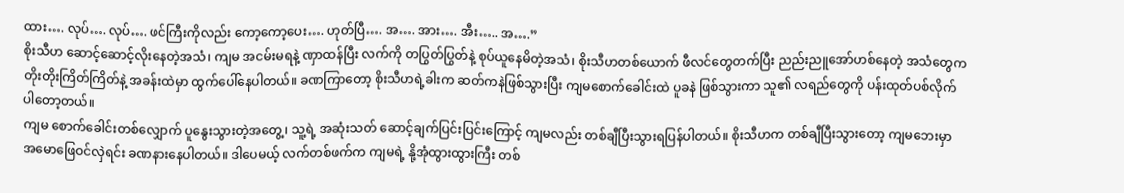ထား…. လုပ်…. လုပ်…. ဖင်ကြီးကိုလည်း ကော့ကော့ပေး…. ဟုတ်ပြီ…. အ…. အား…. အီး….. အ….”
စိုးသီဟ ဆောင့်ဆောင့်လိုးနေတဲ့အသံ၊ ကျမ အငမ်းမရနဲ့ ဏှာထန်ပြီး လက်ကို တပြွတ်ပြွတ်နဲ့ စုပ်ယူနေမိတဲ့အသံ၊ စိုးသီဟတစ်ယောက် ဖီလင်တွေတက်ပြီး ညည်းညူအော်ဟစ်နေတဲ့ အသံတွေက တိုးတိုးကြိတ်ကြိတ်နဲ့ အခန်းထဲမှာ ထွက်ပေါ်နေပါတယ်။ ခဏကြာတော့ စိုးသီဟရဲ့ခါးက ဆတ်ကနဲဖြစ်သွားပြီး ကျမစောက်ခေါင်းထဲ ပူခနဲ ဖြစ်သွားကာ သူ၏ လရည်တွေကို ပန်းထုတ်ပစ်လိုက်ပါတော့တယ်။
ကျမ စောက်ခေါင်းတစ်လျှောက် ပူနွေးသွားတဲ့အတွေ့၊ သူ့ရဲ့ အဆုံးသတ် ဆောင့်ချက်ပြင်းပြင်းကြောင့် ကျမလည်း တစ်ချီပြီးသွားရပြန်ပါတယ်။ စိုးသီဟက တစ်ချီပြီးသွားတော့ ကျမဘေးမှာ အမောဖြေဝင်လှဲရင်း ခဏနားနေပါတယ်။ ဒါပေမယ့် လက်တစ်ဖက်က ကျမရဲ့ နို့အုံထွားထွားကြီး တစ်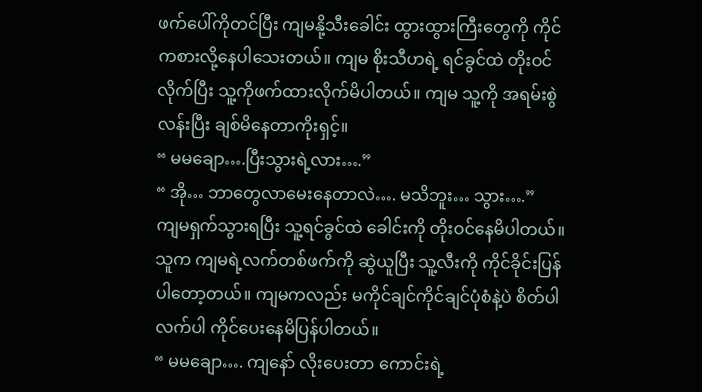ဖက်ပေါ်ကိုတင်ပြီး ကျမနို့သီးခေါင်း ထွားထွားကြီးတွေကို ကိုင်ကစားလို့နေပါသေးတယ်။ ကျမ စိုးသီဟရဲ့ ရင်ခွင်ထဲ တိုးဝင်လိုက်ပြီး သူ့ကိုဖက်ထားလိုက်မိပါတယ်။ ကျမ သူ့ကို အရမ်းစွဲလန်းပြီး ချစ်မိနေတာကိုးရှင့်။
“ မမချော….ပြီးသွားရဲ့လား….”
“ အို… ဘာတွေလာမေးနေတာလဲ…. မသိဘူး… သွား….”
ကျမရှက်သွားရပြီး သူ့ရင်ခွင်ထဲ ခေါင်းကို တိုးဝင်နေမိပါတယ်။ သူက ကျမရဲ့လက်တစ်ဖက်ကို ဆွဲယူပြီး သူ့လီးကို ကိုင်ခိုင်းပြန်ပါတော့တယ်။ ကျမကလည်း မကိုင်ချင်ကိုင်ချင်ပုံစံနဲ့ပဲ စိတ်ပါလက်ပါ ကိုင်ပေးနေမိပြန်ပါတယ်။
“ မမချော…. ကျနော် လိုးပေးတာ ကောင်းရဲ့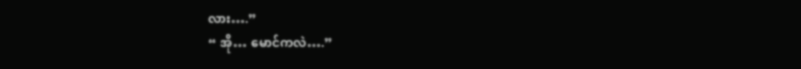လား….”
“ အို… မောင်ကလဲ….”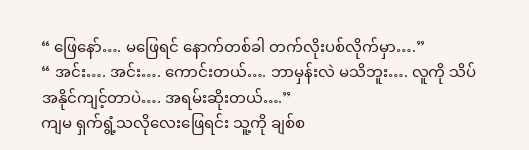“ ဖြေနော်…. မဖြေရင် နောက်တစ်ခါ တက်လိုးပစ်လိုက်မှာ….”
“ အင်း…. အင်း…. ကောင်းတယ်…. ဘာမှန်းလဲ မသိဘူး…. လူကို သိပ်အနိုင်ကျင့်တာပဲ…. အရမ်းဆိုးတယ်….”
ကျမ ရှက်ရွံ့သလိုလေးဖြေရင်း သူ့ကို ချစ်စ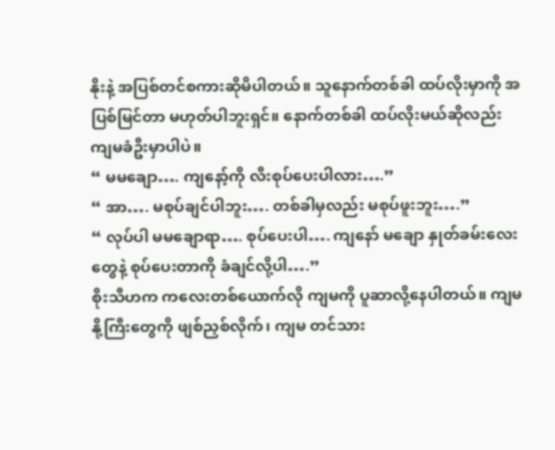နိုးနဲ့ အပြစ်တင်စကားဆိုမိပါတယ်။ သူနောက်တစ်ခါ ထပ်လိုးမှာကို အပြစ်မြင်တာ မဟုတ်ပါဘူးရှင်။ နောက်တစ်ခါ ထပ်လိုးမယ်ဆိုလည်း ကျမခံဦးမှာပါပဲ။
“ မမချော…. ကျနော့်ကို လီးစုပ်ပေးပါလား….”
“ အာ…. မစုပ်ချင်ပါဘူး…. တစ်ခါမှလည်း မစုပ်ဖူးဘူး….”
“ လုပ်ပါ မမချောရာ…. စုပ်ပေးပါ…. ကျနော် မချော နှုတ်ခမ်းလေးတွေနဲ့ စုပ်ပေးတာကို ခံချင်လို့ပါ….”
စိုးသီဟက ကလေးတစ်ယောက်လို ကျမကို ပူဆာလို့နေပါတယ်။ ကျမနို့ကြီးတွေကို ဖျစ်ညှစ်လိုက်၊ ကျမ တင်သား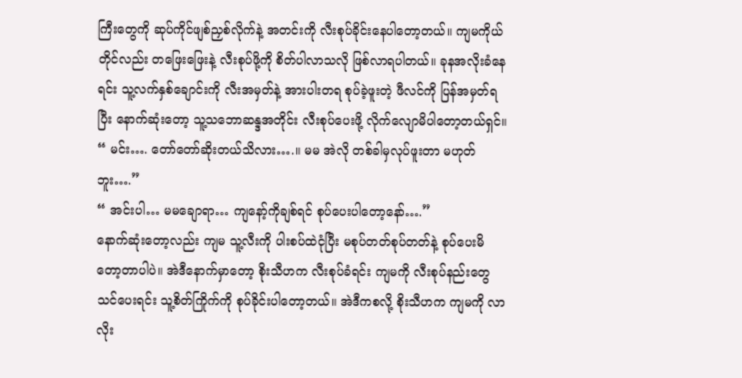ကြီးတွေကို ဆုပ်ကိုင်ဖျစ်ညှစ်လိုက်နဲ့ အတင်းကို လီးစုပ်ခိုင်းနေပါတော့တယ်။ ကျမကိုယ်တိုင်လည်း တဖြေးဖြေးနဲ့ လီးစုပ်ဖို့ကို စိတ်ပါလာသလို ဖြစ်လာရပါတယ်။ ခုနအလိုးခံနေရင်း သူ့လက်နှစ်ချောင်းကို လီးအမှတ်နဲ့ အားပါးတရ စုပ်ခဲ့ဖူးတဲ့ ဖီလင်ကို ပြန်အမှတ်ရပြီး နောက်ဆုံးတော့ သူ့သဘောဆန္ဒအတိုင်း လီးစုပ်ပေးဖို့ လိုက်လျောမိပါတော့တယ်ရှင်။
“ မင်း…. တော်တော်ဆိုးတယ်သိလား….။ မမ အဲလို တစ်ခါမှလုပ်ဖူးတာ မဟုတ်ဘူး….”
“ အင်းပါ… မမချောရာ… ကျနော့်ကိုချစ်ရင် စုပ်ပေးပါတော့နော်….”
နောက်ဆုံးတော့လည်း ကျမ သူ့လီးကို ပါးစပ်ထဲငုံပြီး မစုပ်တတ်စုပ်တတ်နဲ့ စုပ်ပေးမိတော့တာပါပဲ။ အဲဒီနောက်မှာတော့ စိုးသီဟက လီးစုပ်ခံရင်း ကျမကို လီးစုပ်နည်းတွေသင်ပေးရင်း သူ့စိတ်ကြိုက်ကို စုပ်ခိုင်းပါတော့တယ်။ အဲဒီကစလို့ စိုးသီဟက ကျမကို လာလိုး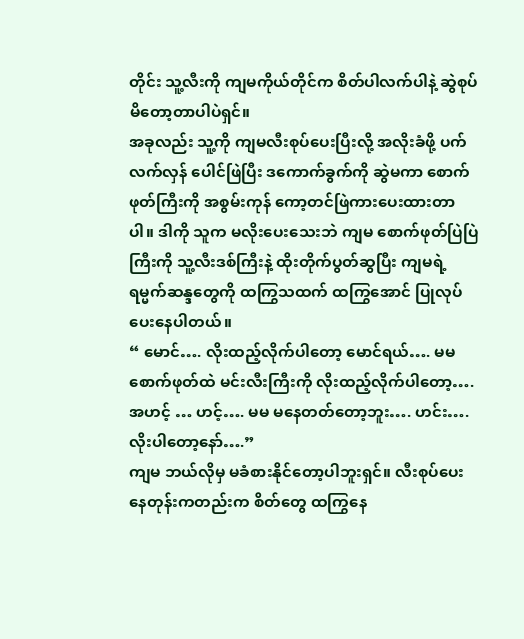တိုင်း သူ့လီးကို ကျမကိုယ်တိုင်က စိတ်ပါလက်ပါနဲ့ ဆွဲစုပ်မိတော့တာပါပဲရှင်။
အခုလည်း သူ့ကို ကျမလီးစုပ်ပေးပြီးလို့ အလိုးခံဖို့ ပက်လက်လှန် ပေါင်ဖြဲပြီး ဒကောက်ခွက်ကို ဆွဲမကာ စောက်ဖုတ်ကြီးကို အစွမ်းကုန် ကော့တင်ဖြဲကားပေးထားတာပါ။ ဒါကို သူက မလိုးပေးသေးဘဲ ကျမ စောက်ဖုတ်ပြဲပြဲကြီးကို သူ့လီးဒစ်ကြီးနဲ့ ထိုးတိုက်ပွတ်ဆွပြီး ကျမရဲ့ ရမ္မက်ဆန္ဒတွေကို ထကြွသထက် ထကြွအောင် ပြုလုပ်ပေးနေပါတယ်။
“ မောင်…. လိုးထည့်လိုက်ပါတော့ မောင်ရယ်…. မမ စောက်ဖုတ်ထဲ မင်းလီးကြီးကို လိုးထည့်လိုက်ပါတော့…. အဟင့် … ဟင့်…. မမ မနေတတ်တော့ဘူး…. ဟင်း…. လိုးပါတော့နော်….”
ကျမ ဘယ်လိုမှ မခံစားနိုင်တော့ပါဘူးရှင်။ လီးစုပ်ပေးနေတုန်းကတည်းက စိတ်တွေ ထကြွနေ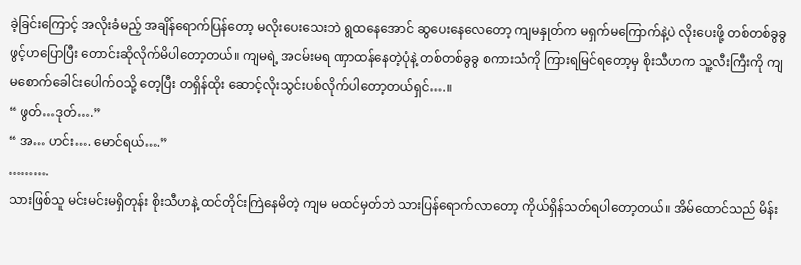ခဲ့ခြင်းကြောင့် အလိုးခံမည့် အချိန်ရောက်ပြန်တော့ မလိုးပေးသေးဘဲ ရွထနေအောင် ဆွပေးနေလေတော့ ကျမနှုတ်က မရှက်မကြောက်နဲ့ပဲ လိုးပေးဖို့ တစ်တစ်ခွခွ ဖွင့်ဟပြောပြီး တောင်းဆိုလိုက်မိပါတော့တယ်။ ကျမရဲ့ အငမ်းမရ ဏှာထန်နေတဲ့ပုံနဲ့ တစ်တစ်ခွခွ စကားသံကို ကြားရမြင်ရတော့မှ စိုးသီဟက သူ့လီးကြီးကို ကျမစောက်ခေါင်းပေါက်ဝသို့ တေ့ပြီး တရှိန်ထိုး ဆောင့်လိုးသွင်းပစ်လိုက်ပါတော့တယ်ရှင်….။
“ ဖွတ်…ဒုတ်….”
“ အ… ဟင်း…. မောင်ရယ်….”
……….
သားဖြစ်သူ မင်းမင်းမရှိတုန်း စိုးသီဟနဲ့ ထင်တိုင်းကြဲနေမိတဲ့ ကျမ မထင်မှတ်ဘဲ သားပြန်ရောက်လာတော့ ကိုယ်ရှိန်သတ်ရပါတော့တယ်။ အိမ်ထောင်သည် မိန်း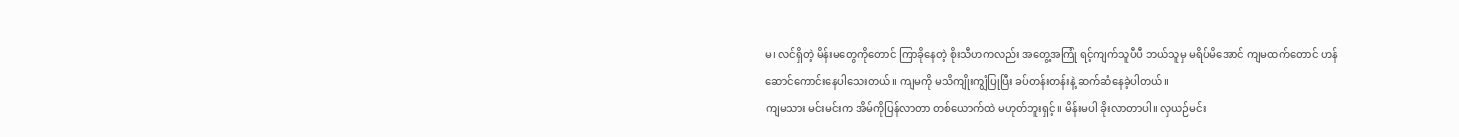မ၊ လင်ရှိတဲ့ မိန်းမတွေကိုတောင် ကြာခိုနေတဲ့ စိုးသီဟကလည်း အတွေ့အကြုံ ရင့်ကျက်သူပီပီ ဘယ်သူမှ မရိပ်မိအောင် ကျမထက်တောင် ဟန်ဆောင်ကောင်းနေပါသေးတယ်။ ကျမကို မသိကျိုးကျွံပြုပြီး ခပ်တန်းတန်းနဲ့ ဆက်ဆံနေခဲ့ပါတယ်။
ကျမသား မင်းမင်းက အိမ်ကိုပြန်လာတာ တစ်ယောက်ထဲ မဟုတ်ဘူးရှင့်။ မိန်းမပါ ခိုးလာတာပါ။ လှယဉ်မင်း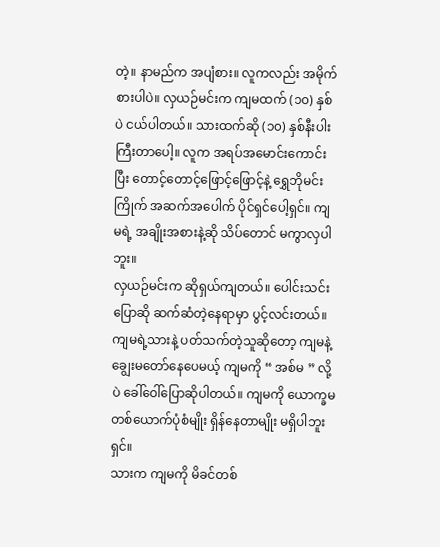တဲ့။ နာမည်က အပျံစား။ လူကလည်း အမိုက်စားပါပဲ။ လှယဉ်မင်းက ကျမထက် (၁၀) နှစ်ပဲ ငယ်ပါတယ်။ သားထက်ဆို (၁၀) နှစ်နီးပါး ကြီးတာပေါ့။ လူက အရပ်အမောင်းကောင်းပြီး တောင့်တောင့်ဖြောင့်ဖြောင့်နဲ့ ရွှေဘိုမင်းကြိုက် အဆက်အပေါက် ပိုင်ရှင်ပေါ့ရှင်။ ကျမရဲ့ အချိုးအစားနဲ့ဆို သိပ်တောင် မကွာလှပါဘူး။
လှယဉ်မင်းက ဆိုရှယ်ကျတယ်။ ပေါင်းသင်းပြောဆို ဆက်ဆံတဲ့နေရာမှာ ပွင့်လင်းတယ်။ ကျမရဲ့သားနဲ့ ပတ်သက်တဲ့သူဆိုတော့ ကျမနဲ့ ချွေးမတော်နေပေမယ့် ကျမကို “ အစ်မ ” လို့ပဲ ခေါ်ဝေါ်ပြောဆိုပါတယ်။ ကျမကို ယောက္ခမတစ်ယောက်ပုံစံမျိုး ရှိန်နေတာမျိုး မရှိပါဘူး ရှင်။
သားက ကျမကို မိခင်တစ်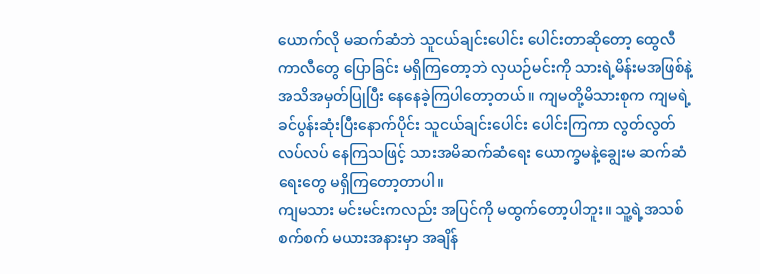ယောက်လို မဆက်ဆံဘဲ သူငယ်ချင်းပေါင်း ပေါင်းတာဆိုတော့ ထွေလီကာလီတွေ ပြောခြင်း မရှိကြတော့ဘဲ လှယဉ်မင်းကို သားရဲ့မိန်းမအဖြစ်နဲ့ အသိအမှတ်ပြုပြီး နေနေခဲ့ကြပါတော့တယ်။ ကျမတို့မိသားစုက ကျမရဲ့ ခင်ပွန်းဆုံးပြီးနောက်ပိုင်း သူငယ်ချင်းပေါင်း ပေါင်းကြကာ လွတ်လွတ်လပ်လပ် နေကြသဖြင့် သားအမိဆက်ဆံရေး ယောက္ခမနဲ့ချွေးမ ဆက်ဆံရေးတွေ မရှိကြတော့တာပါ။
ကျမသား မင်းမင်းကလည်း အပြင်ကို မထွက်တော့ပါဘူး။ သူ့ရဲ့အသစ်စက်စက် မယားအနားမှာ အချိန်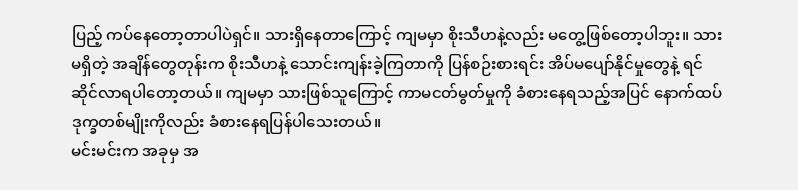ပြည့် ကပ်နေတော့တာပါပဲရှင်။ သားရှိနေတာကြောင့် ကျမမှာ စိုးသီဟနဲ့လည်း မတွေ့ဖြစ်တော့ပါဘူး။ သားမရှိတဲ့ အချိန်တွေတုန်းက စိုးသီဟနဲ့ သောင်းကျန်းခဲ့ကြတာကို ပြန်စဉ်းစားရင်း အိပ်မပျော်နိုင်မှုတွေနဲ့ ရင်ဆိုင်လာရပါတော့တယ်။ ကျမမှာ သားဖြစ်သူကြောင့် ကာမငတ်မွတ်မှုကို ခံစားနေရသည့်အပြင် နောက်ထပ် ဒုက္ခတစ်မျိုးကိုလည်း ခံစားနေရပြန်ပါသေးတယ်။
မင်းမင်းက အခုမှ အ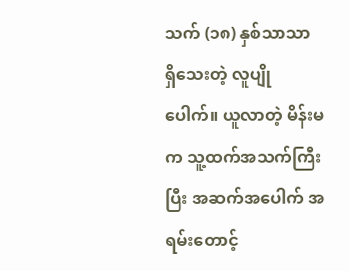သက် (၁၈) နှစ်သာသာ ရှိသေးတဲ့ လူပျိုပေါက်။ ယူလာတဲ့ မိန်းမက သူ့ထက်အသက်ကြီးပြီး အဆက်အပေါက် အရမ်းတောင့်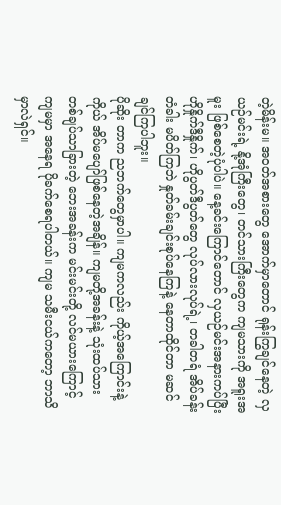တဲ့မိန်းမ။ အဝတ်အစားတွေ အောက်မှာတောင် ရုန်းကြွချင်နေတဲ့ လှယဉ်မင်းရဲ့ နို့အုံကြီးတွေ၊ တင်သားကြီးတွေက ကျမသားကို အရူးအမူး ဖြစ်စေတဲ့ပုံပါပဲ။ နေ့ခင်းကြောင်တောင် လှယဉ်မင်းအနားကပ်ပြီး ဟိုနှိုက်ဒီနှိုက်၊ ဟိုပွတ်ဒီပွတ်တွေ လုပ်လားလုပ်ရဲ့၊ တခါတရံ အိပ်ခန်းတံခါး မပိတ်ကြဘဲ နှုတ်ခမ်းချင်းစုပ်နေကြနဲ့ နေတာထိုင်တာ မဆင်ချင်ကြပါဘူး။
ပိုဆိုး တာက ညဘက်တွေမှာပါ။ ကျမကလည်း ကိုယ့်အကြောင်းနဲ့ကိုယ် အိပ်မပျော်ဖြစ်နေတဲ့အချိန်။ ကျမတို့အခန်းနဲ့ သုံးထပ်သား တစ်ချပ်သာခြားတဲ့ ဘေးအခန်းက မင်းမင်းတို့ လင်မယားကြောင့် ကျမမှာ အနေရ ပိုခက်စေရပါတယ်။ ကျမ သမီးငယ်ကတော့ ဘာသိမှာလဲရှင်။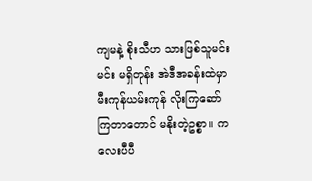ကျမနဲ့ စိုးသီဟ သားဖြစ်သူမင်းမင်း မရှိတုန်း အဲဒီအခန်းထဲမှာ မီးကုန်ယမ်းကုန် လိုးကြဆော်ကြတာတောင် မနိုးတဲ့ဥစ္စာ။ ကလေးပီပီ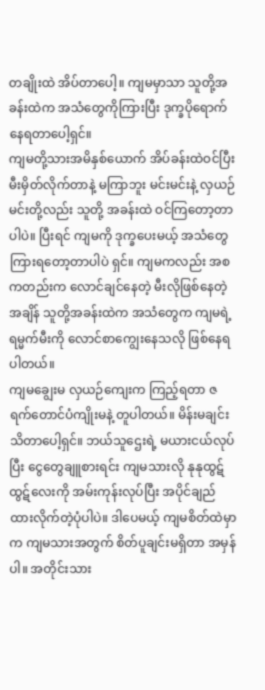တချိုးထဲ အိပ်တာပေါ့။ ကျမမှာသာ သူတို့အခန်းထဲက အသံတွေကိုကြားပြီး ဒုက္ခပိုရောက်နေရတာပေါ့ရှင်။
ကျမတို့သားအမိနှစ်ယောက် အိပ်ခန်းထဲဝင်ပြီး မီးမှိတ်လိုက်တာနဲ့ မကြာဘူး မင်းမင်းနဲ့ လှယဉ်မင်းတို့လည်း သူတို့ အခန်းထဲ ဝင်ကြတော့တာပါပဲ။ ပြီးရင် ကျမကို ဒုက္ခပေးမယ့် အသံတွေ ကြားရတော့တာပါပဲ ရှင်။ ကျမကလည်း အစကတည်းက လောင်ချင်နေတဲ့ မီးလိုဖြစ်နေတဲ့အချိန် သူတို့အခန်းထဲက အသံတွေက ကျမရဲ့ရမ္မက်မီးကို လောင်စာကျွေးနေသလို ဖြစ်နေရပါတယ်။
ကျမချွေးမ လှယဉ်ကျေးက ကြည့်ရတာ ဇရက်တောင်ပံကျိုးမနဲ့ တူပါတယ်။ မိန်းမချင်း သိတာပေါ့ရှင်။ ဘယ်သူဌေးရဲ့ မယားငယ်လုပ်ပြီး ငွေတွေချူစားရင်း ကျမသားလို နုနုထွဋ်ထွဋ်လေးကို အမ်းကုန်းလုပ်ပြီး အပိုင်ချည်ထားလိုက်တဲ့ပုံပါပဲ။ ဒါပေမယ့် ကျမစိတ်ထဲမှာက ကျမသားအတွက် စိတ်ပူချင်းမရှိတာ အမှန်ပါ။ အတိုင်းသား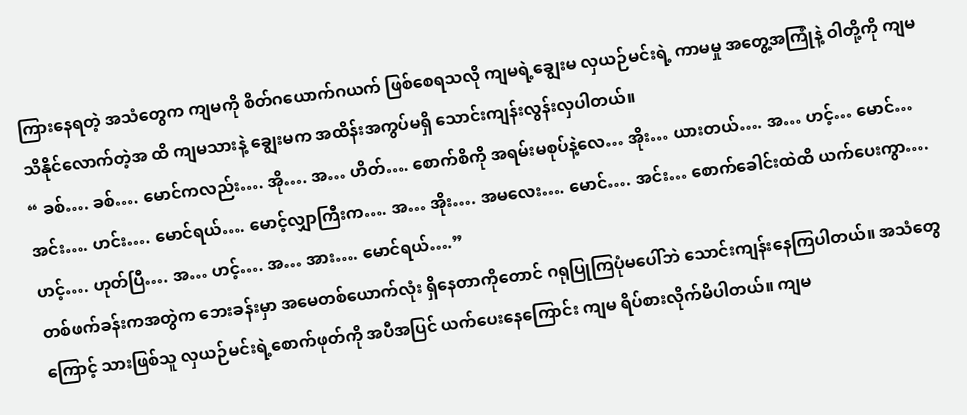ကြားနေရတဲ့ အသံတွေက ကျမကို စိတ်ဂယောက်ဂယက် ဖြစ်စေရသလို ကျမရဲ့ချွေးမ လှယဉ်မင်းရဲ့ ကာမမှု အတွေ့အကြုံနဲ့ ဝါတို့ကို ကျမ သိနိုင်လောက်တဲ့အ ထိ ကျမသားနဲ့ ချွေးမက အထိန်းအကွပ်မရှိ သောင်းကျန်းလွန်းလှပါတယ်။
“ ခစ်…. ခစ်…. မောင်ကလည်း…. အို…. အ… ဟိတ်…. စောက်စိကို အရမ်းမစုပ်နဲ့လေ… အိုး… ယားတယ်…. အ… ဟင့်… မောင်… အင်း…. ဟင်း…. မောင်ရယ်…. မောင့်လျှာကြီးက…. အ… အိုး…. အမလေး…. မောင်…. အင်း… စောက်ခေါင်းထဲထိ ယက်ပေးကွာ…. ဟင့်…. ဟုတ်ပြီ…. အ… ဟင့်…. အ… အား…. မောင်ရယ်….”
တစ်ဖက်ခန်းကအတွဲက ဘေးခန်းမှာ အမေတစ်ယောက်လုံး ရှိနေတာကိုတောင် ဂရုပြုကြပုံမပေါ်ဘဲ သောင်းကျန်းနေကြပါတယ်။ အသံတွေကြောင့် သားဖြစ်သူ လှယဉ်မင်းရဲ့စောက်ဖုတ်ကို အပီအပြင် ယက်ပေးနေကြောင်း ကျမ ရိပ်စားလိုက်မိပါတယ်။ ကျမ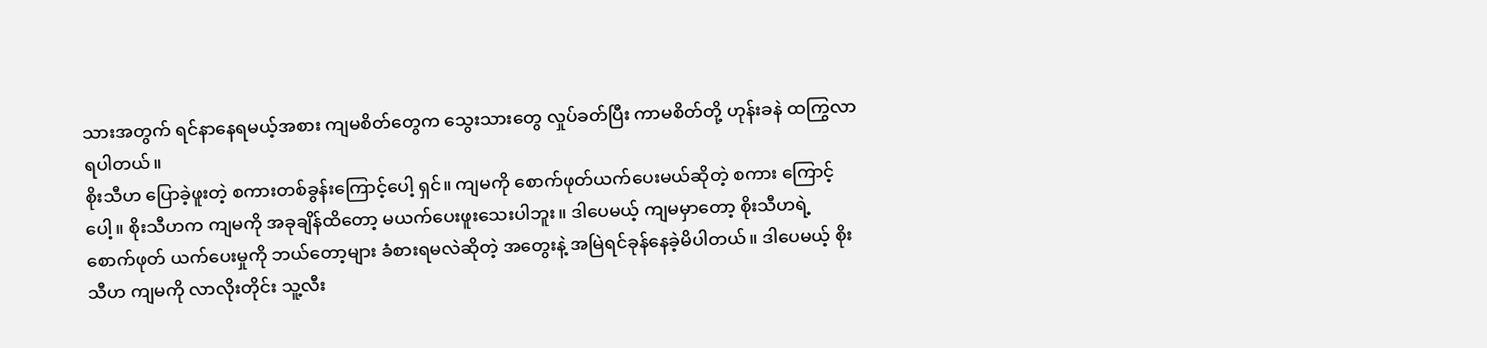သားအတွက် ရင်နာနေရမယ့်အစား ကျမစိတ်တွေက သွေးသားတွေ လှုပ်ခတ်ပြီး ကာမစိတ်တို့ ဟုန်းခနဲ ထကြွလာရပါတယ်။
စိုးသီဟ ပြောခဲ့ဖူးတဲ့ စကားတစ်ခွန်းကြောင့်ပေါ့ ရှင်။ ကျမကို စောက်ဖုတ်ယက်ပေးမယ်ဆိုတဲ့ စကား ကြောင့်ပေါ့။ စိုးသီဟက ကျမကို အခုချိန်ထိတော့ မယက်ပေးဖူးသေးပါဘူး။ ဒါပေမယ့် ကျမမှာတော့ စိုးသီဟရဲ့ စောက်ဖုတ် ယက်ပေးမှုကို ဘယ်တော့များ ခံစားရမလဲဆိုတဲ့ အတွေးနဲ့ အမြဲရင်ခုန်နေခဲ့မိပါတယ်။ ဒါပေမယ့် စိုးသီဟ ကျမကို လာလိုးတိုင်း သူ့လီး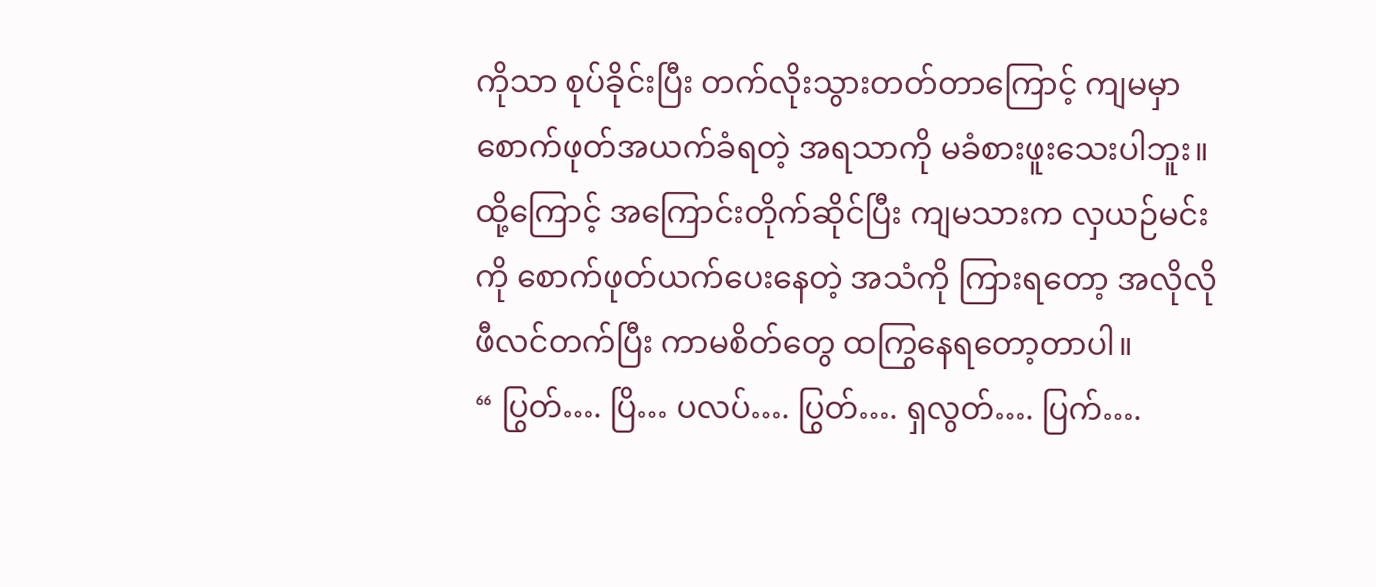ကိုသာ စုပ်ခိုင်းပြီး တက်လိုးသွားတတ်တာကြောင့် ကျမမှာ စောက်ဖုတ်အယက်ခံရတဲ့ အရသာကို မခံစားဖူးသေးပါဘူး။ ထို့ကြောင့် အကြောင်းတိုက်ဆိုင်ပြီး ကျမသားက လှယဉ်မင်းကို စောက်ဖုတ်ယက်ပေးနေတဲ့ အသံကို ကြားရတော့ အလိုလို ဖီလင်တက်ပြီး ကာမစိတ်တွေ ထကြွနေရတော့တာပါ။
“ ပြွတ်…. ပြိ… ပလပ်…. ပြွတ်…. ရှလွတ်…. ပြက်….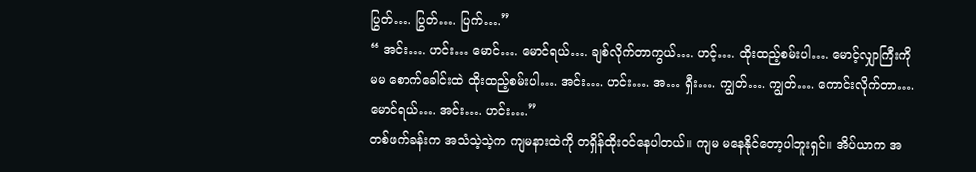ပြွတ်…. ပြွတ်…. ပြက်….”
“ အင်း…. ဟင်း… မောင်…. မောင်ရယ်…. ချစ်လိုက်တာကွယ်…. ဟင့်…. ထိုးထည့်စမ်းပါ…. မောင့်လျှာကြီးကို မမ စောက်ခေါင်းထဲ ထိုးထည့်စမ်းပါ…. အင်း…. ဟင်း…. အ… ရှီး…. ကျွတ်…. ကျွတ်…. ကောင်းလိုက်တာ…. မောင်ရယ်…. အင်း…. ဟင်း….”
တစ်ဖက်ခန်းက အသံသဲ့သဲ့က ကျမနားထဲကို တရှိန်ထိုးဝင်နေပါတယ်။ ကျမ မနေနိုင်တော့ပါဘူးရှင်။ အိပ်ယာက အ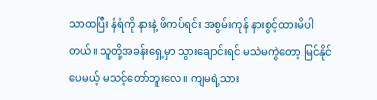သာထပြီး နံရံကို နားနဲ့ ဖိကပ်ရင်း အစွမ်းကုန် နားစွင့်ထားမိပါတယ်။ သူတို့အခန်းရှေ့မှာ သွားချောင်းရင် မသဲမကွဲတော့ မြင်နိုင်ပေမယ့် မသင့်တော်ဘူးလေ။ ကျမရဲ့သား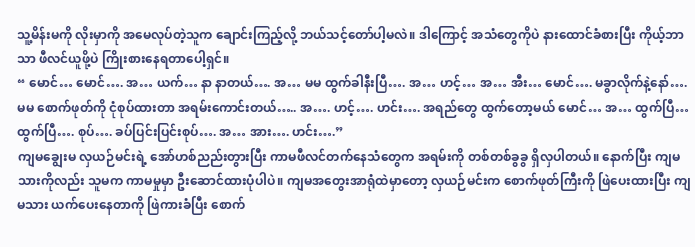သူ့မိန်းမကို လိုးမှာကို အမေလုပ်တဲ့သူက ချောင်းကြည့်လို့ ဘယ်သင့်တော်ပါ့မလဲ။ ဒါကြောင့် အသံတွေကိုပဲ နားထောင်ခံစားပြီး ကိုယ့်ဘာသာ ဖီလင်ယူဖို့ပဲ ကြိုးစားနေရတာပေါ့ရှင်။
“ မောင်… မောင်…. အ… ယက်… နာ နာတယ်…. အ… မမ ထွက်ခါနီးပြီ…. အ… ဟင့်… အ… အီး… မောင်…. မခွာလိုက်နဲ့နော်…. မမ စောက်ဖုတ်ကို ငုံစုပ်ထားတာ အရမ်းကောင်းတယ်….. အ…. ဟင့်…. ဟင်း…. အရည်တွေ ထွက်တော့မယ် မောင်… အ… ထွက်ပြီ… ထွက်ပြီ…. စုပ်…. ခပ်ပြင်းပြင်းစုပ်…. အ… အား…. ဟင်း….”
ကျမချွေးမ လှယဉ်မင်းရဲ့ အော်ဟစ်ညည်းတွားပြီး ကာမဖီလင်တက်နေသံတွေက အရမ်းကို တစ်တစ်ခွခွ ရှိလှပါတယ်။ နောက်ပြီး ကျမသားကိုလည်း သူမက ကာမမှုမှာ ဦးဆောင်ထားပုံပါပဲ။ ကျမအတွေးအာရုံထဲမှာတော့ လှယဉ်မင်းက စောက်ဖုတ်ကြီးကို ဖြဲပေးထားပြီး ကျမသား ယက်ပေးနေတာကို ဖြဲကားခံပြီး စောက်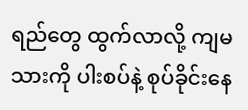ရည်တွေ ထွက်လာလို့ ကျမသားကို ပါးစပ်နဲ့ စုပ်ခိုင်းနေ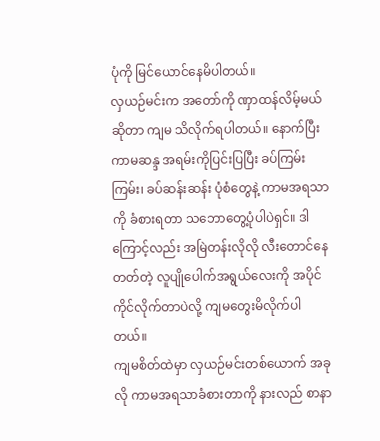ပုံကို မြင်ယောင်နေမိပါတယ်။
လှယဉ်မင်းက အတော်ကို ဏှာထန်လိမ့်မယ်ဆိုတာ ကျမ သိလိုက်ရပါတယ်။ နောက်ပြီး ကာမဆန္ဒ အရမ်းကိုပြင်းပြပြီး ခပ်ကြမ်းကြမ်း၊ ခပ်ဆန်းဆန်း ပုံစံတွေနဲ့ ကာမအရသာကို ခံစားရတာ သဘောတွေ့ပုံပါပဲရှင်။ ဒါကြောင့်လည်း အမြဲတန်းလိုလို လီးတောင်နေတတ်တဲ့ လူပျိုပေါက်အရွယ်လေးကို အပိုင်ကိုင်လိုက်တာပဲလို့ ကျမတွေးမိလိုက်ပါတယ်။
ကျမစိတ်ထဲမှာ လှယဉ်မင်းတစ်ယောက် အခုလို ကာမအရသာခံစားတာကို နားလည် စာနာ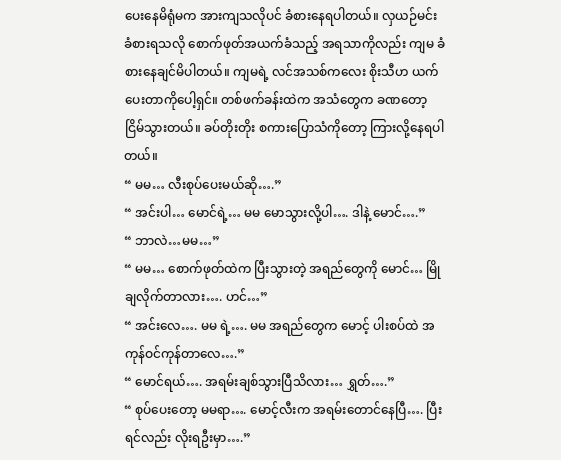ပေးနေမိရုံမက အားကျသလိုပင် ခံစားနေရပါတယ်။ လှယဉ်မင်း ခံစားရသလို စောက်ဖုတ်အယက်ခံသည့် အရသာကိုလည်း ကျမ ခံစားနေချင်မိပါတယ်။ ကျမရဲ့ လင်အသစ်ကလေး စိုးသီဟ ယက်ပေးတာကိုပေါ့ရှင်။ တစ်ဖက်ခန်းထဲက အသံတွေက ခဏတော့ ငြိမ်သွားတယ်။ ခပ်တိုးတိုး စကားပြောသံကိုတော့ ကြားလို့နေရပါတယ်။
“ မမ… လီးစုပ်ပေးမယ်ဆို….”
“ အင်းပါ… မောင်ရဲ့… မမ မောသွားလို့ပါ…. ဒါနဲ့ မောင်….”
“ ဘာလဲ…မမ…”
“ မမ… စောက်ဖုတ်ထဲက ပြီးသွားတဲ့ အရည်တွေကို မောင်… မြိုချလိုက်တာလား…. ဟင်…”
“ အင်းလေ…. မမ ရဲ့…. မမ အရည်တွေက မောင့် ပါးစပ်ထဲ အကုန်ဝင်ကုန်တာလေ….”
“ မောင်ရယ်…. အရမ်းချစ်သွားပြီသိလား… ရွှတ်….”
“ စုပ်ပေးတော့ မမရာ…. မောင့်လီးက အရမ်းတောင်နေပြီ…. ပြီးရင်လည်း လိုးရဦးမှာ….”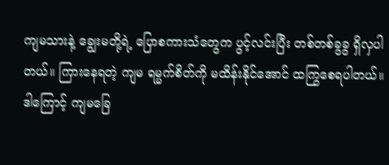ကျမသားနဲ့ ချွေးမတို့ရဲ့ ပြောစကားသံတွေက ပွင့်လင်းပြီး တစ်တစ်ခွခွ ရှိလှပါတယ်။ ကြားနေရတဲ့ ကျမ ရမ္မက်စိတ်ကို မထိန်းနိုင်အောင် ထကြွစေရပါတယ်။ ဒါကြောင့် ကျမခြေ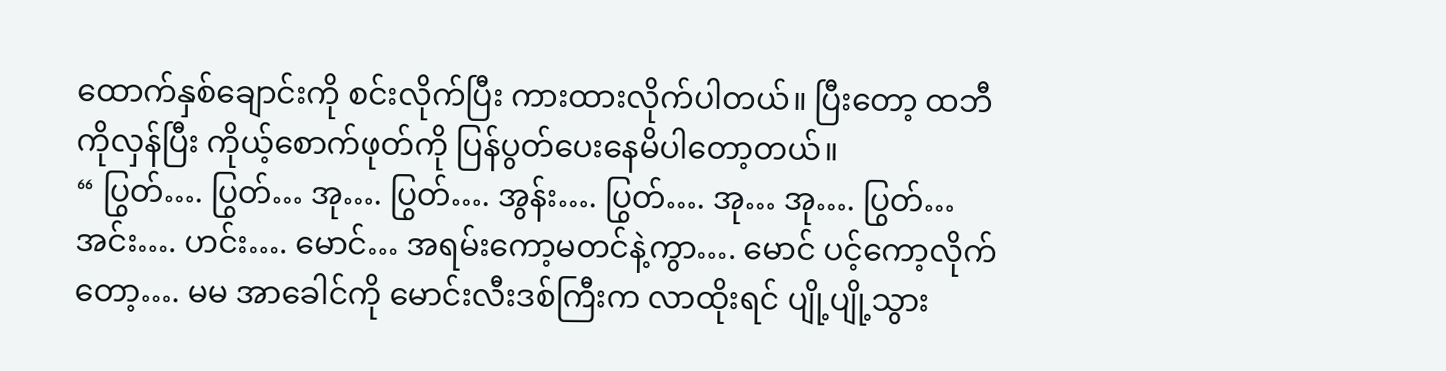ထောက်နှစ်ချောင်းကို စင်းလိုက်ပြီး ကားထားလိုက်ပါတယ်။ ပြီးတော့ ထဘီကိုလှန်ပြီး ကိုယ့်စောက်ဖုတ်ကို ပြန်ပွတ်ပေးနေမိပါတော့တယ်။
“ ပြွတ်…. ပြွတ်… အု…. ပြွတ်…. အွန်း…. ပြွတ်…. အု… အု…. ပြွတ်… အင်း…. ဟင်း…. မောင်… အရမ်းကော့မတင်နဲ့ကွာ…. မောင် ပင့်ကော့လိုက်တော့…. မမ အာခေါင်ကို မောင်းလီးဒစ်ကြီးက လာထိုးရင် ပျို့ပျို့သွား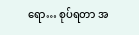ရော… စုပ်ရတာ အ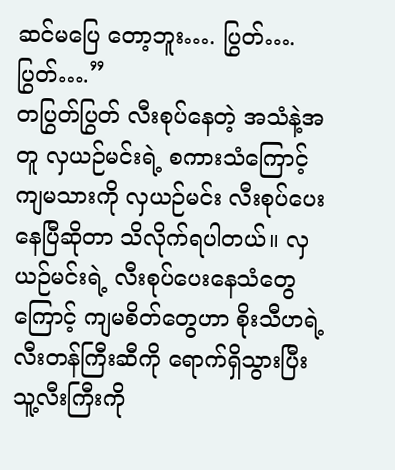ဆင်မပြေ တော့ဘူး…. ပြွတ်…. ပြွတ်….”
တပြွတ်ပြွတ် လီးစုပ်နေတဲ့ အသံနဲ့အတူ လှယဉ်မင်းရဲ့ စကားသံကြောင့် ကျမသားကို လှယဉ်မင်း လီးစုပ်ပေးနေပြီဆိုတာ သိလိုက်ရပါတယ်။ လှယဉ်မင်းရဲ့ လီးစုပ်ပေးနေသံတွေကြောင့် ကျမစိတ်တွေဟာ စိုးသီဟရဲ့ လီးတန်ကြီးဆီကို ရောက်ရှိသွားပြီး သူ့လီးကြီးကို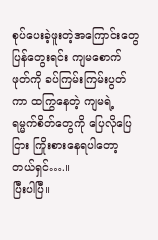စုပ်ပေးခဲ့ဖူးတဲ့အကြောင်းတွေ ပြန်တွေးရင်း ကျမစောက်ဖုတ်ကို ခပ်ကြမ်းကြမ်းပွတ်ကာ ထကြွနေတဲ့ ကျမရဲ့ ရမ္မက်စိတ်တွေကို ပြေလိုပြေငြား ကြိုးစားနေရပါတော့တယ်ရှင်….။
ပြီးပါပြီ။